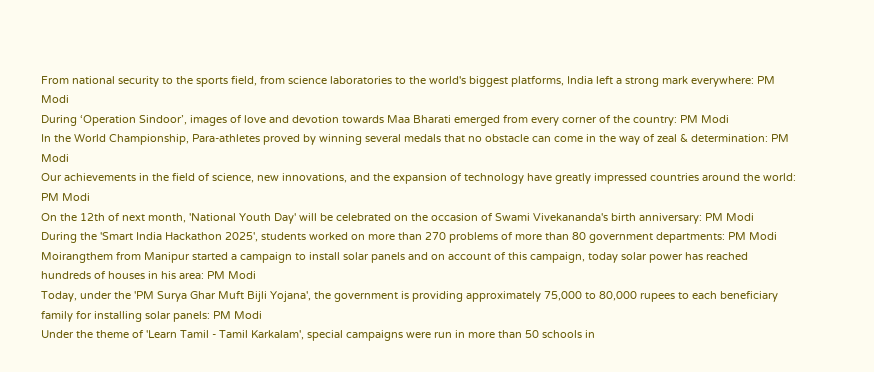From national security to the sports field, from science laboratories to the world's biggest platforms, India left a strong mark everywhere: PM Modi
During ‘Operation Sindoor’, images of love and devotion towards Maa Bharati emerged from every corner of the country: PM Modi
In the World Championship, Para-athletes proved by winning several medals that no obstacle can come in the way of zeal & determination: PM Modi
Our achievements in the field of science, new innovations, and the expansion of technology have greatly impressed countries around the world: PM Modi
On the 12th of next month, 'National Youth Day' will be celebrated on the occasion of Swami Vivekananda's birth anniversary: PM Modi
During the 'Smart India Hackathon 2025', students worked on more than 270 problems of more than 80 government departments: PM Modi
Moirangthem from Manipur started a campaign to install solar panels and on account of this campaign, today solar power has reached hundreds of houses in his area: PM Modi
Today, under the 'PM Surya Ghar Muft Bijli Yojana', the government is providing approximately 75,000 to 80,000 rupees to each beneficiary family for installing solar panels: PM Modi
Under the theme of 'Learn Tamil - Tamil Karkalam', special campaigns were run in more than 50 schools in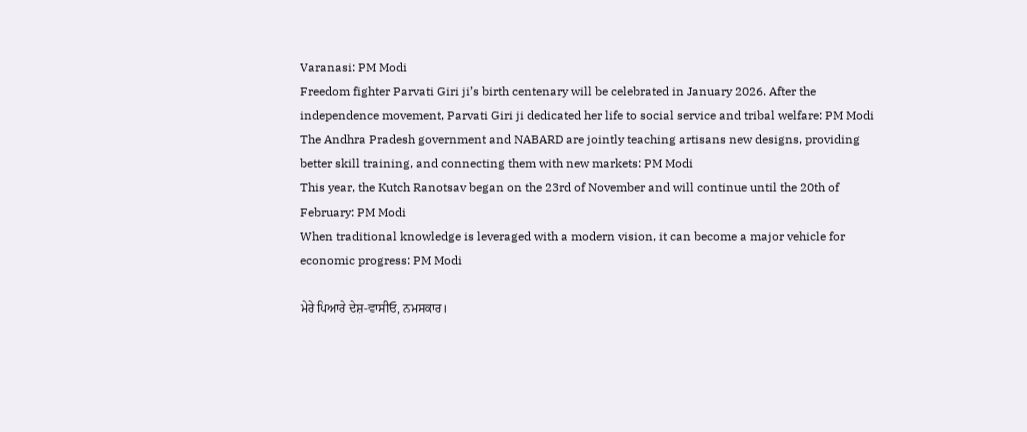Varanasi: PM Modi
Freedom fighter Parvati Giri ji’s birth centenary will be celebrated in January 2026. After the independence movement, Parvati Giri ji dedicated her life to social service and tribal welfare: PM Modi
The Andhra Pradesh government and NABARD are jointly teaching artisans new designs, providing better skill training, and connecting them with new markets: PM Modi
This year, the Kutch Ranotsav began on the 23rd of November and will continue until the 20th of February: PM Modi
When traditional knowledge is leveraged with a modern vision, it can become a major vehicle for economic progress: PM Modi

ਮੇਰੇ ਪਿਆਰੇ ਦੇਸ਼-ਵਾਸੀਓ, ਨਮਸਕਾਰ।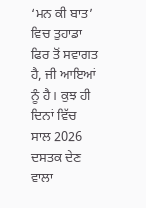‘ਮਨ ਕੀ ਬਾਤ’ ਵਿਚ ਤੁਹਾਡਾ ਫਿਰ ਤੋਂ ਸਵਾਗਤ ਹੈ, ਜੀ ਆਇਆਂ ਨੂੰ ਹੈ। ਕੁਝ ਹੀ ਦਿਨਾਂ ਵਿੱਚ ਸਾਲ 2026 ਦਸਤਕ ਦੇਣ ਵਾਲਾ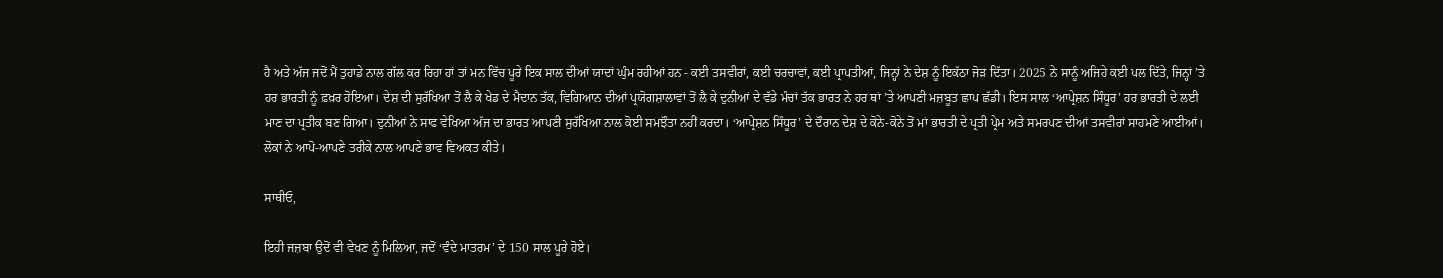ਹੈ ਅਤੇ ਅੱਜ ਜਦੋਂ ਮੈਂ ਤੁਹਾਡੇ ਨਾਲ ਗੱਲ ਕਰ ਰਿਹਾ ਹਾਂ ਤਾਂ ਮਨ ਵਿੱਚ ਪੂਰੇ ਇਕ ਸਾਲ ਦੀਆਂ ਯਾਦਾਂ ਘੁੰਮ ਰਹੀਆਂ ਹਨ - ਕਈ ਤਸਵੀਰਾਂ, ਕਈ ਚਰਚਾਵਾਂ, ਕਈ ਪ੍ਰਾਪਤੀਆਂ, ਜਿਨ੍ਹਾਂ ਨੇ ਦੇਸ਼ ਨੂੰ ਇਕੱਠਾ ਜੋੜ ਦਿੱਤਾ। 2025 ਨੇ ਸਾਨੂੰ ਅਜਿਹੇ ਕਈ ਪਲ ਦਿੱਤੇ, ਜਿਨ੍ਹਾਂ ’ਤੇ ਹਰ ਭਾਰਤੀ ਨੂੰ ਫ਼ਖ਼ਰ ਹੋਇਆ। ਦੇਸ਼ ਦੀ ਸੁਰੱਖਿਆ ਤੋਂ ਲੈ ਕੇ ਖੇਡ ਦੇ ਮੈਦਾਨ ਤੱਕ, ਵਿਗਿਆਨ ਦੀਆਂ ਪ੍ਰਯੋਗਸ਼ਾਲਾਵਾਂ ਤੋਂ ਲੈ ਕੇ ਦੁਨੀਆਂ ਦੇ ਵੱਡੇ ਮੰਚਾਂ ਤੱਕ ਭਾਰਤ ਨੇ ਹਰ ਥਾਂ ’ਤੇ ਆਪਣੀ ਮਜ਼ਬੂਤ ਛਾਪ ਛੱਡੀ। ਇਸ ਸਾਲ ‘ਆਪ੍ਰੇਸ਼ਨ ਸਿੰਧੂਰ’ ਹਰ ਭਾਰਤੀ ਦੇ ਲਈ ਮਾਣ ਦਾ ਪ੍ਰਤੀਕ ਬਣ ਗਿਆ। ਦੁਨੀਆਂ ਨੇ ਸਾਫ ਵੇਖਿਆ ਅੱਜ ਦਾ ਭਾਰਤ ਆਪਣੀ ਸੁਰੱਖਿਆ ਨਾਲ ਕੋਈ ਸਮਝੌਤਾ ਨਹੀਂ ਕਰਦਾ। ‘ਆਪ੍ਰੇਸ਼ਨ ਸਿੰਧੂਰ’ ਦੇ ਦੌਰਾਨ ਦੇਸ਼ ਦੇ ਕੋਨੇ-ਕੋਨੇ ਤੋਂ ਮਾਂ ਭਾਰਤੀ ਦੇ ਪ੍ਰਤੀ ਪ੍ਰੇਮ ਅਤੇ ਸਮਰਪਣ ਦੀਆਂ ਤਸਵੀਰਾਂ ਸਾਹਮਣੇ ਆਈਆਂ। ਲੋਕਾਂ ਨੇ ਆਪੋ-ਆਪਣੇ ਤਰੀਕੇ ਨਾਲ ਆਪਣੇ ਭਾਵ ਵਿਅਕਤ ਕੀਤੇ।

ਸਾਥੀਓ,

ਇਹੀ ਜਜ਼ਬਾ ਉਦੋਂ ਵੀ ਵੇਖਣ ਨੂੰ ਮਿਲਿਆ, ਜਦੋਂ ‘ਵੰਦੇ ਮਾਤਰਮ’ ਦੇ 150 ਸਾਲ ਪੂਰੇ ਹੋਏ।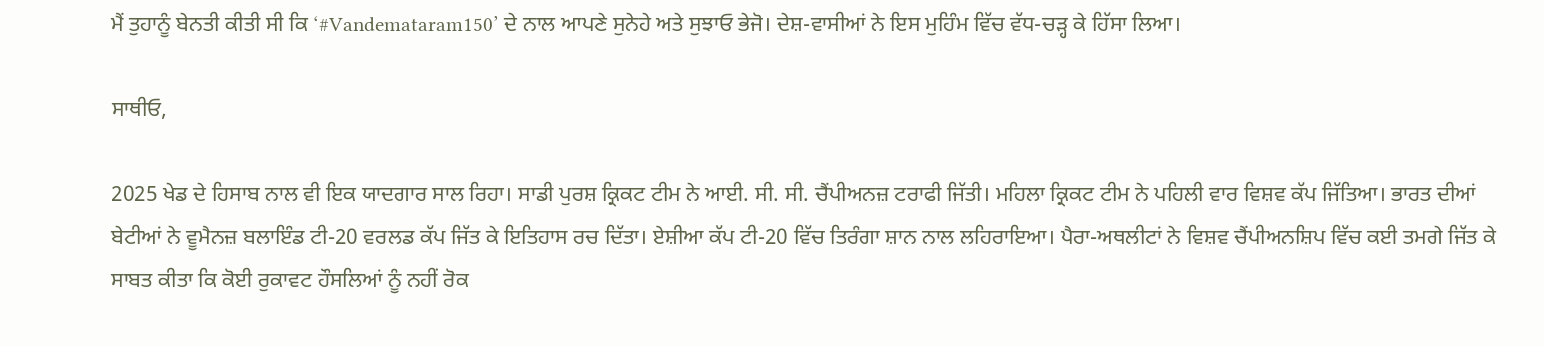ਮੈਂ ਤੁਹਾਨੂੰ ਬੇਨਤੀ ਕੀਤੀ ਸੀ ਕਿ ‘#Vandemataram150’ ਦੇ ਨਾਲ ਆਪਣੇ ਸੁਨੇਹੇ ਅਤੇ ਸੁਝਾਓ ਭੇਜੋ। ਦੇਸ਼-ਵਾਸੀਆਂ ਨੇ ਇਸ ਮੁਹਿੰਮ ਵਿੱਚ ਵੱਧ-ਚੜ੍ਹ ਕੇ ਹਿੱਸਾ ਲਿਆ।

ਸਾਥੀਓ,

2025 ਖੇਡ ਦੇ ਹਿਸਾਬ ਨਾਲ ਵੀ ਇਕ ਯਾਦਗਾਰ ਸਾਲ ਰਿਹਾ। ਸਾਡੀ ਪੁਰਸ਼ ਕ੍ਰਿਕਟ ਟੀਮ ਨੇ ਆਈ. ਸੀ. ਸੀ. ਚੈਂਪੀਅਨਜ਼ ਟਰਾਫੀ ਜਿੱਤੀ। ਮਹਿਲਾ ਕ੍ਰਿਕਟ ਟੀਮ ਨੇ ਪਹਿਲੀ ਵਾਰ ਵਿਸ਼ਵ ਕੱਪ ਜਿੱਤਿਆ। ਭਾਰਤ ਦੀਆਂ ਬੇਟੀਆਂ ਨੇ ਵੂਮੈਨਜ਼ ਬਲਾਇੰਡ ਟੀ-20 ਵਰਲਡ ਕੱਪ ਜਿੱਤ ਕੇ ਇਤਿਹਾਸ ਰਚ ਦਿੱਤਾ। ਏਸ਼ੀਆ ਕੱਪ ਟੀ-20 ਵਿੱਚ ਤਿਰੰਗਾ ਸ਼ਾਨ ਨਾਲ ਲਹਿਰਾਇਆ। ਪੈਰਾ-ਅਥਲੀਟਾਂ ਨੇ ਵਿਸ਼ਵ ਚੈਂਪੀਅਨਸ਼ਿਪ ਵਿੱਚ ਕਈ ਤਮਗੇ ਜਿੱਤ ਕੇ ਸਾਬਤ ਕੀਤਾ ਕਿ ਕੋਈ ਰੁਕਾਵਟ ਹੌਸਲਿਆਂ ਨੂੰ ਨਹੀਂ ਰੋਕ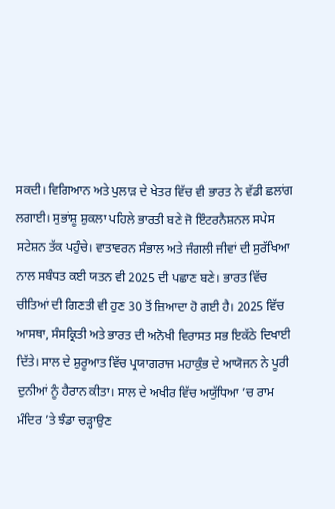ਸਕਦੀ। ਵਿਗਿਆਨ ਅਤੇ ਪੁਲਾੜ ਦੇ ਖੇਤਰ ਵਿੱਚ ਵੀ ਭਾਰਤ ਨੇ ਵੱਡੀ ਛਲਾਂਗ ਲਗਾਈ। ਸੁਭਾਂਸ਼ੂ ਸ਼ੁਕਲਾ ਪਹਿਲੇ ਭਾਰਤੀ ਬਣੇ ਜੋ ਇੰਟਰਨੈਸ਼ਨਲ ਸਪੇਸ ਸਟੇਸ਼ਨ ਤੱਕ ਪਹੁੰਚੇ। ਵਾਤਾਵਰਨ ਸੰਭਾਲ ਅਤੇ ਜੰਗਲੀ ਜੀਵਾਂ ਦੀ ਸੁਰੱਖਿਆ ਨਾਲ ਸਬੰਧਤ ਕਈ ਯਤਨ ਵੀ 2025 ਦੀ ਪਛਾਣ ਬਣੇ। ਭਾਰਤ ਵਿੱਚ ਚੀਤਿਆਂ ਦੀ ਗਿਣਤੀ ਵੀ ਹੁਣ 30 ਤੋਂ ਜ਼ਿਆਦਾ ਹੋ ਗਈ ਹੈ। 2025 ਵਿੱਚ ਆਸਥਾ, ਸੰਸਕ੍ਰਿਤੀ ਅਤੇ ਭਾਰਤ ਦੀ ਅਨੋਖੀ ਵਿਰਾਸਤ ਸਭ ਇਕੱਠੇ ਦਿਖਾਈ ਦਿੱਤੇ। ਸਾਲ ਦੇ ਸ਼ੁਰੂਆਤ ਵਿੱਚ ਪ੍ਰਯਾਗਰਾਜ ਮਹਾਕੁੰਭ ਦੇ ਆਯੋਜਨ ਨੇ ਪੂਰੀ ਦੁਨੀਆਂ ਨੂੰ ਹੈਰਾਨ ਕੀਤਾ। ਸਾਲ ਦੇ ਅਖੀਰ ਵਿੱਚ ਅਯੁੱਧਿਆ ’ਚ ਰਾਮ ਮੰਦਿਰ ’ਤੇ ਝੰਡਾ ਚੜ੍ਹਾਉਣ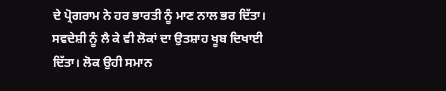ਦੇ ਪ੍ਰੋਗਰਾਮ ਨੇ ਹਰ ਭਾਰਤੀ ਨੂੰ ਮਾਣ ਨਾਲ ਭਰ ਦਿੱਤਾ। ਸਵਦੇਸ਼ੀ ਨੂੰ ਲੈ ਕੇ ਵੀ ਲੋਕਾਂ ਦਾ ਉਤਸ਼ਾਹ ਖੂਬ ਦਿਖਾਈ ਦਿੱਤਾ। ਲੋਕ ਉਹੀ ਸਮਾਨ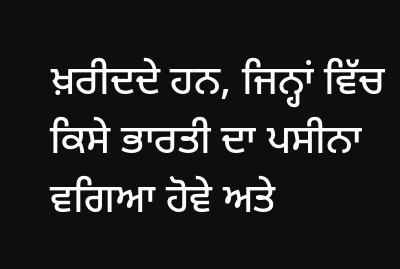ਖ਼ਰੀਦਦੇ ਹਨ, ਜਿਨ੍ਹਾਂ ਵਿੱਚ ਕਿਸੇ ਭਾਰਤੀ ਦਾ ਪਸੀਨਾ ਵਗਿਆ ਹੋਵੇ ਅਤੇ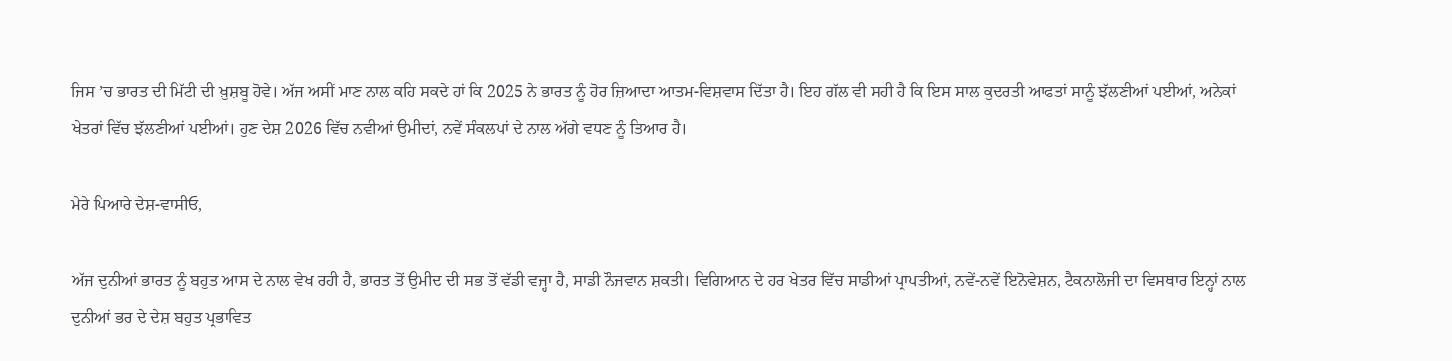ਜਿਸ ’ਚ ਭਾਰਤ ਦੀ ਮਿੱਟੀ ਦੀ ਖ਼ੁਸ਼ਬੂ ਹੋਵੇ। ਅੱਜ ਅਸੀਂ ਮਾਣ ਨਾਲ ਕਹਿ ਸਕਦੇ ਹਾਂ ਕਿ 2025 ਨੇ ਭਾਰਤ ਨੂੰ ਹੋਰ ਜ਼ਿਆਦਾ ਆਤਮ-ਵਿਸ਼ਵਾਸ ਦਿੱਤਾ ਹੈ। ਇਹ ਗੱਲ ਵੀ ਸਹੀ ਹੈ ਕਿ ਇਸ ਸਾਲ ਕੁਦਰਤੀ ਆਫਤਾਂ ਸਾਨੂੰ ਝੱਲਣੀਆਂ ਪਈਆਂ, ਅਨੇਕਾਂ ਖੇਤਰਾਂ ਵਿੱਚ ਝੱਲਣੀਆਂ ਪਈਆਂ। ਹੁਣ ਦੇਸ਼ 2026 ਵਿੱਚ ਨਵੀਆਂ ਉਮੀਦਾਂ, ਨਵੇਂ ਸੰਕਲਪਾਂ ਦੇ ਨਾਲ ਅੱਗੇ ਵਧਣ ਨੂੰ ਤਿਆਰ ਹੈ।

ਮੇਰੇ ਪਿਆਰੇ ਦੇਸ਼-ਵਾਸੀਓ,

ਅੱਜ ਦੁਨੀਆਂ ਭਾਰਤ ਨੂੰ ਬਹੁਤ ਆਸ ਦੇ ਨਾਲ ਵੇਖ ਰਹੀ ਹੈ, ਭਾਰਤ ਤੋਂ ਉਮੀਦ ਦੀ ਸਭ ਤੋਂ ਵੱਡੀ ਵਜ੍ਹਾ ਹੈ, ਸਾਡੀ ਨੌਜਵਾਨ ਸ਼ਕਤੀ। ਵਿਗਿਆਨ ਦੇ ਹਰ ਖੇਤਰ ਵਿੱਚ ਸਾਡੀਆਂ ਪ੍ਰਾਪਤੀਆਂ, ਨਵੇਂ-ਨਵੇਂ ਇਨੋਵੇਸ਼ਨ, ਟੈਕਨਾਲੋਜੀ ਦਾ ਵਿਸਥਾਰ ਇਨ੍ਹਾਂ ਨਾਲ ਦੁਨੀਆਂ ਭਰ ਦੇ ਦੇਸ਼ ਬਹੁਤ ਪ੍ਰਭਾਵਿਤ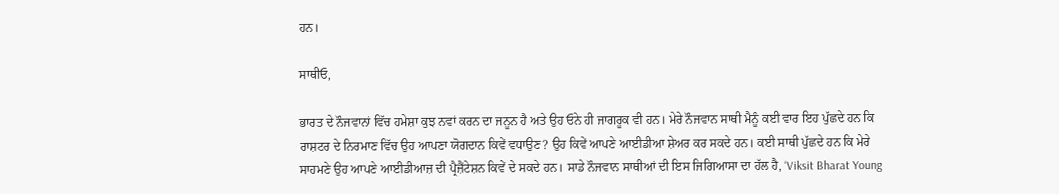ਹਨ।

ਸਾਥੀਓ,

ਭਾਰਤ ਦੇ ਨੌਜਵਾਨਾਂ ਵਿੱਚ ਹਮੇਸ਼ਾ ਕੁਝ ਨਵਾਂ ਕਰਨ ਦਾ ਜਨੂਨ ਹੈ ਅਤੇ ਉਹ ਓਨੇ ਹੀ ਜਾਗਰੂਕ ਵੀ ਹਨ। ਮੇਰੇ ਨੌਜਵਾਨ ਸਾਥੀ ਮੈਨੂੰ ਕਈ ਵਾਰ ਇਹ ਪੁੱਛਦੇ ਹਨ ਕਿ ਰਾਸ਼ਟਰ ਦੇ ਨਿਰਮਾਣ ਵਿੱਚ ਉਹ ਆਪਣਾ ਯੋਗਦਾਨ ਕਿਵੇਂ ਵਧਾਉਣ? ਉਹ ਕਿਵੇਂ ਆਪਣੇ ਆਈਡੀਆ ਸ਼ੇਅਰ ਕਰ ਸਕਦੇ ਹਨ। ਕਈ ਸਾਥੀ ਪੁੱਛਦੇ ਹਨ ਕਿ ਮੇਰੇ ਸਾਹਮਣੇ ਉਹ ਆਪਣੇ ਆਈਡੀਆਜ਼ ਦੀ ਪ੍ਰੈਜ਼ੈਂਟੇਸ਼ਨ ਕਿਵੇਂ ਦੇ ਸਕਦੇ ਹਨ। ਸਾਡੇ ਨੌਜਵਾਨ ਸਾਥੀਆਂ ਦੀ ਇਸ ਜਿਗਿਆਸਾ ਦਾ ਹੱਲ ਹੈ, ‘Viksit Bharat Young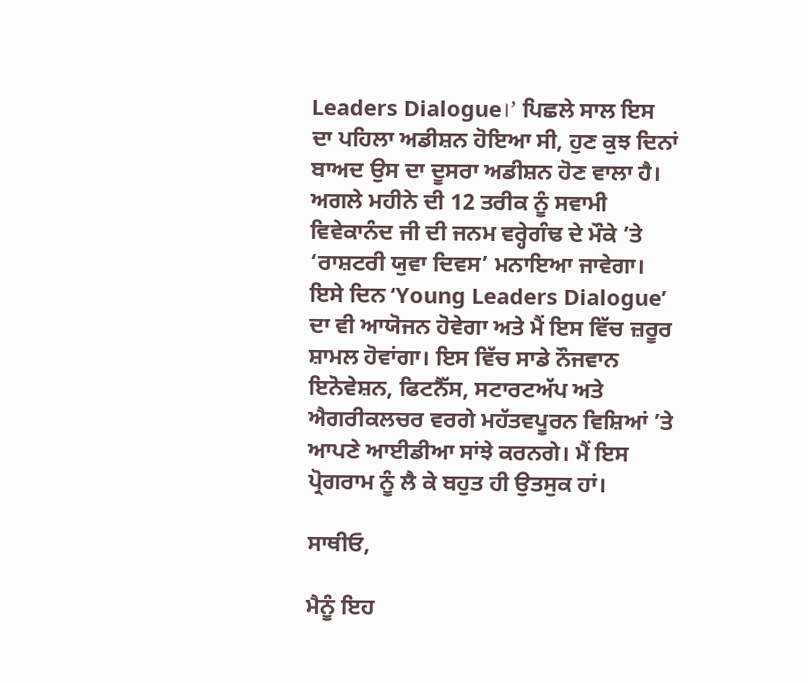Leaders Dialogue।’ ਪਿਛਲੇ ਸਾਲ ਇਸ ਦਾ ਪਹਿਲਾ ਅਡੀਸ਼ਨ ਹੋਇਆ ਸੀ, ਹੁਣ ਕੁਝ ਦਿਨਾਂ ਬਾਅਦ ਉਸ ਦਾ ਦੂਸਰਾ ਅਡੀਸ਼ਨ ਹੋਣ ਵਾਲਾ ਹੈ। ਅਗਲੇ ਮਹੀਨੇ ਦੀ 12 ਤਰੀਕ ਨੂੰ ਸਵਾਮੀ ਵਿਵੇਕਾਨੰਦ ਜੀ ਦੀ ਜਨਮ ਵਰ੍ਹੇਗੰਢ ਦੇ ਮੌਕੇ ’ਤੇ ‘ਰਾਸ਼ਟਰੀ ਯੁਵਾ ਦਿਵਸ’ ਮਨਾਇਆ ਜਾਵੇਗਾ। ਇਸੇ ਦਿਨ ‘Young Leaders Dialogue’ ਦਾ ਵੀ ਆਯੋਜਨ ਹੋਵੇਗਾ ਅਤੇ ਮੈਂ ਇਸ ਵਿੱਚ ਜ਼ਰੂਰ ਸ਼ਾਮਲ ਹੋਵਾਂਗਾ। ਇਸ ਵਿੱਚ ਸਾਡੇ ਨੌਜਵਾਨ ਇਨੋਵੇਸ਼ਨ, ਫਿਟਨੈੱਸ, ਸਟਾਰਟਅੱਪ ਅਤੇ ਐਗਰੀਕਲਚਰ ਵਰਗੇ ਮਹੱਤਵਪੂਰਨ ਵਿਸ਼ਿਆਂ ’ਤੇ ਆਪਣੇ ਆਈਡੀਆ ਸਾਂਝੇ ਕਰਨਗੇ। ਮੈਂ ਇਸ ਪ੍ਰੋਗਰਾਮ ਨੂੰ ਲੈ ਕੇ ਬਹੁਤ ਹੀ ਉਤਸੁਕ ਹਾਂ।

ਸਾਥੀਓ,

ਮੈਨੂੰ ਇਹ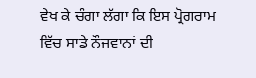ਵੇਖ ਕੇ ਚੰਗਾ ਲੱਗਾ ਕਿ ਇਸ ਪ੍ਰੋਗਰਾਮ ਵਿੱਚ ਸਾਡੇ ਨੌਜਵਾਨਾਂ ਦੀ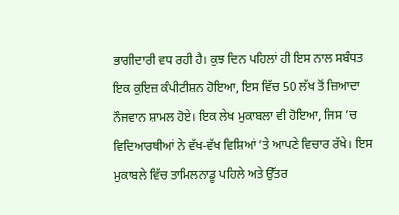ਭਾਗੀਦਾਰੀ ਵਧ ਰਹੀ ਹੈ। ਕੁਝ ਦਿਨ ਪਹਿਲਾਂ ਹੀ ਇਸ ਨਾਲ ਸਬੰਧਤ ਇਕ ਕੁਇਜ਼ ਕੰਪੀਟੀਸ਼ਨ ਹੋਇਆ, ਇਸ ਵਿੱਚ 50 ਲੱਖ ਤੋਂ ਜ਼ਿਆਦਾ ਨੌਜਵਾਨ ਸ਼ਾਮਲ ਹੋਏ। ਇਕ ਲੇਖ ਮੁਕਾਬਲਾ ਵੀ ਹੋਇਆ, ਜਿਸ ’ਚ ਵਿਦਿਆਰਥੀਆਂ ਨੇ ਵੱਖ-ਵੱਖ ਵਿਸ਼ਿਆਂ ’ਤੇ ਆਪਣੇ ਵਿਚਾਰ ਰੱਖੇ। ਇਸ ਮੁਕਾਬਲੇ ਵਿੱਚ ਤਾਮਿਲਨਾਡੂ ਪਹਿਲੇ ਅਤੇ ਉੱਤਰ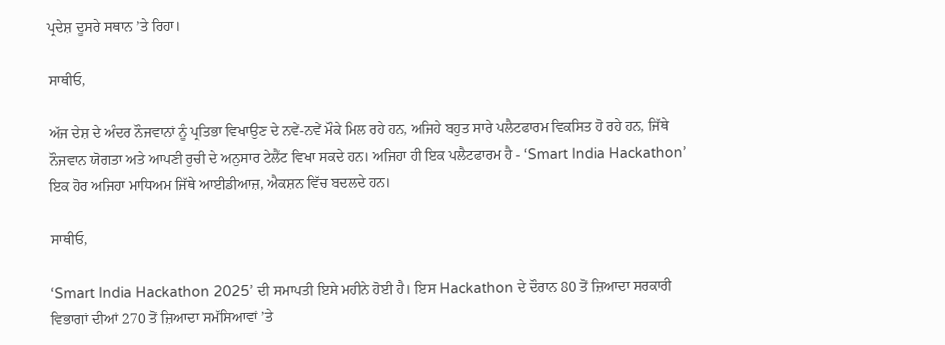ਪ੍ਰਦੇਸ਼ ਦੂਸਰੇ ਸਥਾਨ ’ਤੇ ਰਿਹਾ।

ਸਾਥੀਓ,

ਅੱਜ ਦੇਸ਼ ਦੇ ਅੰਦਰ ਨੌਜਵਾਨਾਂ ਨੂੰ ਪ੍ਰਤਿਭਾ ਵਿਖਾਉਣ ਦੇ ਨਵੇਂ-ਨਵੇਂ ਮੌਕੇ ਮਿਲ ਰਹੇ ਹਨ, ਅਜਿਹੇ ਬਹੁਤ ਸਾਰੇ ਪਲੈਟਫਾਰਮ ਵਿਕਸਿਤ ਹੋ ਰਹੇ ਹਨ, ਜਿੱਥੇ ਨੌਜਵਾਨ ਯੋਗਤਾ ਅਤੇ ਆਪਣੀ ਰੁਚੀ ਦੇ ਅਨੁਸਾਰ ਟੇਲੈਂਟ ਵਿਖਾ ਸਕਦੇ ਹਨ। ਅਜਿਹਾ ਹੀ ਇਕ ਪਲੈਟਫਾਰਮ ਹੈ - ‘Smart India Hackathon’ ਇਕ ਹੋਰ ਅਜਿਹਾ ਮਾਧਿਅਮ ਜਿੱਥੇ ਆਈਡੀਆਜ਼, ਐਕਸ਼ਨ ਵਿੱਚ ਬਦਲਦੇ ਹਨ।

ਸਾਥੀਓ,

‘Smart India Hackathon 2025’ ਦੀ ਸਮਾਪਤੀ ਇਸੇ ਮਹੀਨੇ ਹੋਈ ਹੈ। ਇਸ Hackathon ਦੇ ਦੌਰਾਨ 80 ਤੋਂ ਜ਼ਿਆਦਾ ਸਰਕਾਰੀ ਵਿਭਾਗਾਂ ਦੀਆਂ 270 ਤੋਂ ਜ਼ਿਆਦਾ ਸਮੱਸਿਆਵਾਂ ’ਤੇ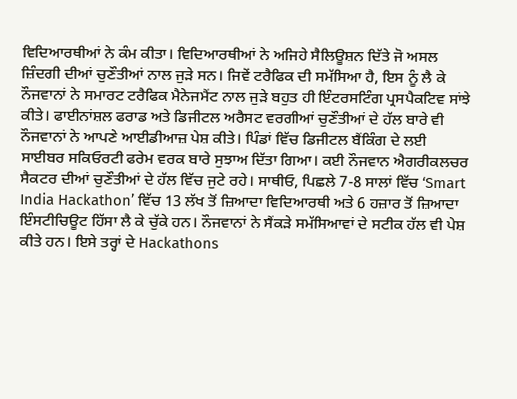ਵਿਦਿਆਰਥੀਆਂ ਨੇ ਕੰਮ ਕੀਤਾ। ਵਿਦਿਆਰਥੀਆਂ ਨੇ ਅਜਿਹੇ ਸੈਲਿਊਸ਼ਨ ਦਿੱਤੇ ਜੋ ਅਸਲ ਜ਼ਿੰਦਗੀ ਦੀਆਂ ਚੁਣੌਤੀਆਂ ਨਾਲ ਜੁੜੇ ਸਨ। ਜਿਵੇਂ ਟਰੈਫਿਕ ਦੀ ਸਮੱਸਿਆ ਹੈ, ਇਸ ਨੂੰ ਲੈ ਕੇ ਨੌਜਵਾਨਾਂ ਨੇ ਸਮਾਰਟ ਟਰੈਫਿਕ ਮੈਨੇਜਮੈਂਟ ਨਾਲ ਜੁੜੇ ਬਹੁਤ ਹੀ ਇੰਟਰਸਟਿੰਗ ਪ੍ਰਸਪੈਕਟਿਵ ਸਾਂਝੇ ਕੀਤੇ। ਫਾਈਨਾਂਸ਼ਲ ਫਰਾਡ ਅਤੇ ਡਿਜੀਟਲ ਅਰੈਸਟ ਵਰਗੀਆਂ ਚੁਣੌਤੀਆਂ ਦੇ ਹੱਲ ਬਾਰੇ ਵੀ ਨੌਜਵਾਨਾਂ ਨੇ ਆਪਣੇ ਆਈਡੀਆਜ਼ ਪੇਸ਼ ਕੀਤੇ। ਪਿੰਡਾਂ ਵਿੱਚ ਡਿਜੀਟਲ ਬੈਂਕਿੰਗ ਦੇ ਲਈ ਸਾਈਬਰ ਸਕਿਓਰਟੀ ਫਰੇਮ ਵਰਕ ਬਾਰੇ ਸੁਝਾਅ ਦਿੱਤਾ ਗਿਆ। ਕਈ ਨੌਜਵਾਨ ਐਗਰੀਕਲਚਰ ਸੈਕਟਰ ਦੀਆਂ ਚੁਣੌਤੀਆਂ ਦੇ ਹੱਲ ਵਿੱਚ ਜੁਟੇ ਰਹੇ। ਸਾਥੀਓ, ਪਿਛਲੇ 7-8 ਸਾਲਾਂ ਵਿੱਚ ‘Smart India Hackathon’ ਵਿੱਚ 13 ਲੱਖ ਤੋਂ ਜ਼ਿਆਦਾ ਵਿਦਿਆਰਥੀ ਅਤੇ 6 ਹਜ਼ਾਰ ਤੋਂ ਜ਼ਿਆਦਾ ਇੰਸਟੀਚਿਊਟ ਹਿੱਸਾ ਲੈ ਕੇ ਚੁੱਕੇ ਹਨ। ਨੌਜਵਾਨਾਂ ਨੇ ਸੈਂਕੜੇ ਸਮੱਸਿਆਵਾਂ ਦੇ ਸਟੀਕ ਹੱਲ ਵੀ ਪੇਸ਼ ਕੀਤੇ ਹਨ। ਇਸੇ ਤਰ੍ਹਾਂ ਦੇ Hackathons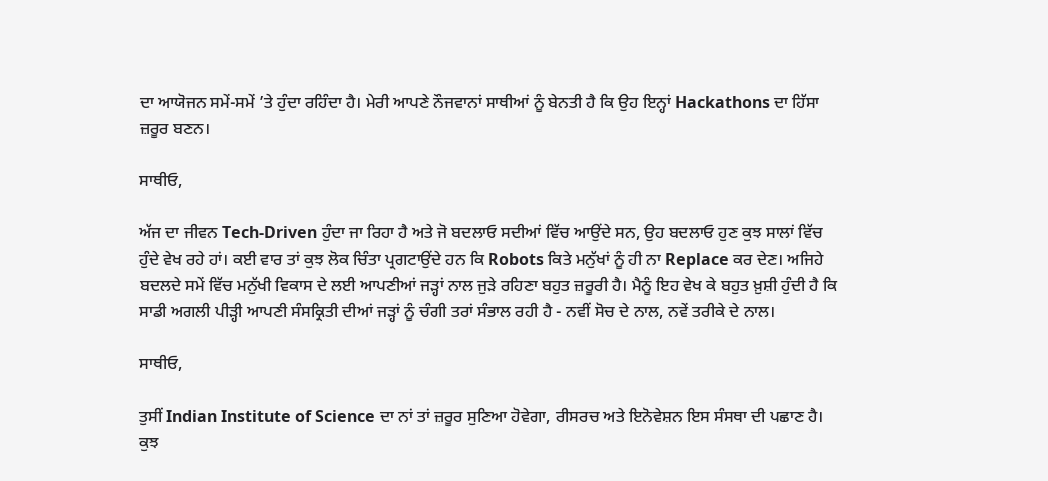ਦਾ ਆਯੋਜਨ ਸਮੇਂ-ਸਮੇਂ ’ਤੇ ਹੁੰਦਾ ਰਹਿੰਦਾ ਹੈ। ਮੇਰੀ ਆਪਣੇ ਨੌਜਵਾਨਾਂ ਸਾਥੀਆਂ ਨੂੰ ਬੇਨਤੀ ਹੈ ਕਿ ਉਹ ਇਨ੍ਹਾਂ Hackathons ਦਾ ਹਿੱਸਾ ਜ਼ਰੂਰ ਬਣਨ।

ਸਾਥੀਓ,

ਅੱਜ ਦਾ ਜੀਵਨ Tech-Driven ਹੁੰਦਾ ਜਾ ਰਿਹਾ ਹੈ ਅਤੇ ਜੋ ਬਦਲਾਓ ਸਦੀਆਂ ਵਿੱਚ ਆਉਂਦੇ ਸਨ, ਉਹ ਬਦਲਾਓ ਹੁਣ ਕੁਝ ਸਾਲਾਂ ਵਿੱਚ ਹੁੰਦੇ ਵੇਖ ਰਹੇ ਹਾਂ। ਕਈ ਵਾਰ ਤਾਂ ਕੁਝ ਲੋਕ ਚਿੰਤਾ ਪ੍ਰਗਟਾਉਂਦੇ ਹਨ ਕਿ Robots ਕਿਤੇ ਮਨੁੱਖਾਂ ਨੂੰ ਹੀ ਨਾ Replace ਕਰ ਦੇਣ। ਅਜਿਹੇ ਬਦਲਦੇ ਸਮੇਂ ਵਿੱਚ ਮਨੁੱਖੀ ਵਿਕਾਸ ਦੇ ਲਈ ਆਪਣੀਆਂ ਜੜ੍ਹਾਂ ਨਾਲ ਜੁੜੇ ਰਹਿਣਾ ਬਹੁਤ ਜ਼ਰੂਰੀ ਹੈ। ਮੈਨੂੰ ਇਹ ਵੇਖ ਕੇ ਬਹੁਤ ਖ਼ੁਸ਼ੀ ਹੁੰਦੀ ਹੈ ਕਿ ਸਾਡੀ ਅਗਲੀ ਪੀੜ੍ਹੀ ਆਪਣੀ ਸੰਸਕ੍ਰਿਤੀ ਦੀਆਂ ਜੜ੍ਹਾਂ ਨੂੰ ਚੰਗੀ ਤਰਾਂ ਸੰਭਾਲ ਰਹੀ ਹੈ - ਨਵੀਂ ਸੋਚ ਦੇ ਨਾਲ, ਨਵੇਂ ਤਰੀਕੇ ਦੇ ਨਾਲ।

ਸਾਥੀਓ,

ਤੁਸੀਂ Indian Institute of Science ਦਾ ਨਾਂ ਤਾਂ ਜ਼ਰੂਰ ਸੁਣਿਆ ਹੋਵੇਗਾ, ਰੀਸਰਚ ਅਤੇ ਇਨੋਵੇਸ਼ਨ ਇਸ ਸੰਸਥਾ ਦੀ ਪਛਾਣ ਹੈ। ਕੁਝ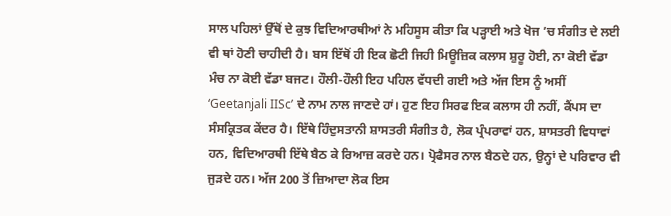ਸਾਲ ਪਹਿਲਾਂ ਉੱਥੋਂ ਦੇ ਕੁਝ ਵਿਦਿਆਰਥੀਆਂ ਨੇ ਮਹਿਸੂਸ ਕੀਤਾ ਕਿ ਪੜ੍ਹਾਈ ਅਤੇ ਖੋਜ ’ਚ ਸੰਗੀਤ ਦੇ ਲਈ ਵੀ ਥਾਂ ਹੋਣੀ ਚਾਹੀਦੀ ਹੈ। ਬਸ ਇੱਥੋਂ ਹੀ ਇਕ ਛੋਟੀ ਜਿਹੀ ਮਿਊਜ਼ਿਕ ਕਲਾਸ ਸ਼ੁਰੂ ਹੋਈ, ਨਾ ਕੋਈ ਵੱਡਾ ਮੰਚ ਨਾ ਕੋਈ ਵੱਡਾ ਬਜਟ। ਹੌਲੀ-ਹੌਲੀ ਇਹ ਪਹਿਲ ਵੱਧਦੀ ਗਈ ਅਤੇ ਅੱਜ ਇਸ ਨੂੰ ਅਸੀਂ ‘Geetanjali IISc’ ਦੇ ਨਾਮ ਨਾਲ ਜਾਣਦੇ ਹਾਂ। ਹੁਣ ਇਹ ਸਿਰਫ ਇਕ ਕਲਾਸ ਹੀ ਨਹੀਂ, ਕੈਂਪਸ ਦਾ ਸੰਸਕ੍ਰਿਤਕ ਕੇਂਦਰ ਹੈ। ਇੱਥੇ ਹਿੰਦੁਸਤਾਨੀ ਸ਼ਾਸਤਰੀ ਸੰਗੀਤ ਹੈ, ਲੋਕ ਪ੍ਰੰਪਰਾਵਾਂ ਹਨ, ਸ਼ਾਸਤਰੀ ਵਿਧਾਵਾਂ ਹਨ, ਵਿਦਿਆਰਥੀ ਇੱਥੇ ਬੈਠ ਕੇ ਰਿਆਜ਼ ਕਰਦੇ ਹਨ। ਪ੍ਰੋਫੈਸਰ ਨਾਲ ਬੈਠਦੇ ਹਨ, ਉਨ੍ਹਾਂ ਦੇ ਪਰਿਵਾਰ ਵੀ ਜੁੜਦੇ ਹਨ। ਅੱਜ 200 ਤੋਂ ਜ਼ਿਆਦਾ ਲੋਕ ਇਸ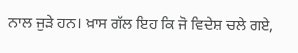ਨਾਲ ਜੁੜੇ ਹਨ। ਖ਼ਾਸ ਗੱਲ ਇਹ ਕਿ ਜੋ ਵਿਦੇਸ਼ ਚਲੇ ਗਏ,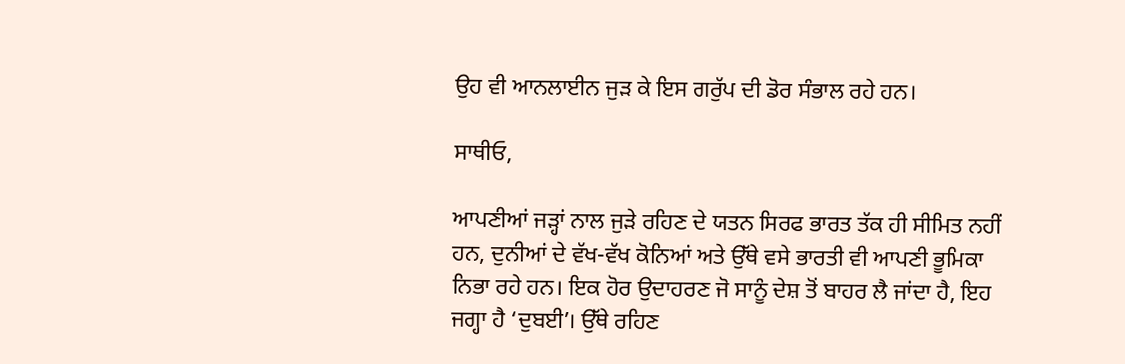ਉਹ ਵੀ ਆਨਲਾਈਨ ਜੁੜ ਕੇ ਇਸ ਗਰੁੱਪ ਦੀ ਡੋਰ ਸੰਭਾਲ ਰਹੇ ਹਨ।

ਸਾਥੀਓ,

ਆਪਣੀਆਂ ਜੜ੍ਹਾਂ ਨਾਲ ਜੁੜੇ ਰਹਿਣ ਦੇ ਯਤਨ ਸਿਰਫ ਭਾਰਤ ਤੱਕ ਹੀ ਸੀਮਿਤ ਨਹੀਂ ਹਨ, ਦੁਨੀਆਂ ਦੇ ਵੱਖ-ਵੱਖ ਕੋਨਿਆਂ ਅਤੇ ਉੱਥੇ ਵਸੇ ਭਾਰਤੀ ਵੀ ਆਪਣੀ ਭੂਮਿਕਾ ਨਿਭਾ ਰਹੇ ਹਨ। ਇਕ ਹੋਰ ਉਦਾਹਰਣ ਜੋ ਸਾਨੂੰ ਦੇਸ਼ ਤੋਂ ਬਾਹਰ ਲੈ ਜਾਂਦਾ ਹੈ, ਇਹ ਜਗ੍ਹਾ ਹੈ ‘ਦੁਬਈ’। ਉੱਥੇ ਰਹਿਣ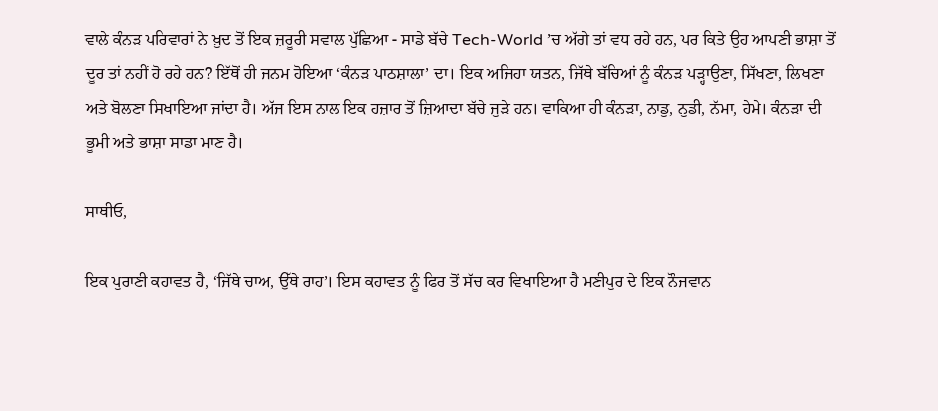ਵਾਲੇ ਕੰਨੜ ਪਰਿਵਾਰਾਂ ਨੇ ਖ਼ੁਦ ਤੋਂ ਇਕ ਜ਼ਰੂਰੀ ਸਵਾਲ ਪੁੱਛਿਆ - ਸਾਡੇ ਬੱਚੇ Tech-World ’ਚ ਅੱਗੇ ਤਾਂ ਵਧ ਰਹੇ ਹਨ, ਪਰ ਕਿਤੇ ਉਹ ਆਪਣੀ ਭਾਸ਼ਾ ਤੋਂ ਦੂਰ ਤਾਂ ਨਹੀਂ ਹੋ ਰਹੇ ਹਨ? ਇੱਥੋਂ ਹੀ ਜਨਮ ਹੋਇਆ ‘ਕੰਨੜ ਪਾਠਸ਼ਾਲਾ’ ਦਾ। ਇਕ ਅਜਿਹਾ ਯਤਨ, ਜਿੱਥੇ ਬੱਚਿਆਂ ਨੂੰ ਕੰਨੜ ਪੜ੍ਹਾਉਣਾ, ਸਿੱਖਣਾ, ਲਿਖਣਾ ਅਤੇ ਬੋਲਣਾ ਸਿਖਾਇਆ ਜਾਂਦਾ ਹੈ। ਅੱਜ ਇਸ ਨਾਲ ਇਕ ਹਜ਼ਾਰ ਤੋਂ ਜ਼ਿਆਦਾ ਬੱਚੇ ਜੁੜੇ ਹਨ। ਵਾਕਿਆ ਹੀ ਕੰਨੜਾ, ਨਾਡੁ, ਨੁਡੀ, ਨੱਮਾ, ਹੇਮੇ। ਕੰਨੜਾ ਦੀ ਭੂਮੀ ਅਤੇ ਭਾਸ਼ਾ ਸਾਡਾ ਮਾਣ ਹੈ।

ਸਾਥੀਓ,

ਇਕ ਪੁਰਾਣੀ ਕਹਾਵਤ ਹੈ, ‘ਜਿੱਥੇ ਚਾਅ, ਉੱਥੇ ਰਾਹ’। ਇਸ ਕਹਾਵਤ ਨੂੰ ਫਿਰ ਤੋਂ ਸੱਚ ਕਰ ਵਿਖਾਇਆ ਹੈ ਮਣੀਪੁਰ ਦੇ ਇਕ ਨੌਜਵਾਨ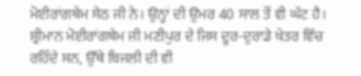ਮੋਈਰਾਂਗਥੇਮ ਸੇਠ ਜੀ ਨੇ। ਉਨ੍ਹਾਂ ਦੀ ਉਮਰ 40 ਸਾਲ ਤੋਂ ਵੀ ਘੱਟ ਹੈ। ਸ਼੍ਰੀਮਾਨ ਮੋਈਰਾਂਗਥੇਮ ਜੀ ਮਣੀਪੁਰ ਦੇ ਜਿਸ ਦੂਰ-ਦੁਰਾਡੇ ਖੇਤਰ ਵਿੱਚ ਰਹਿੰਦੇ ਸਨ, ਉੱਥੇ ਬਿਜਲੀ ਦੀ ਵੀ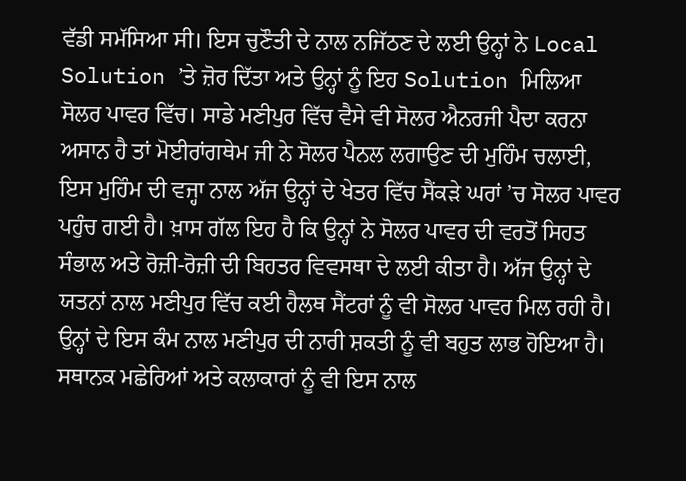ਵੱਡੀ ਸਮੱਸਿਆ ਸੀ। ਇਸ ਚੁਣੌਤੀ ਦੇ ਨਾਲ ਨਜਿੱਠਣ ਦੇ ਲਈ ਉਨ੍ਹਾਂ ਨੇ Local Solution ’ਤੇ ਜ਼ੋਰ ਦਿੱਤਾ ਅਤੇ ਉਨ੍ਹਾਂ ਨੂੰ ਇਹ Solution ਮਿਲਿਆ ਸੋਲਰ ਪਾਵਰ ਵਿੱਚ। ਸਾਡੇ ਮਣੀਪੁਰ ਵਿੱਚ ਵੈਸੇ ਵੀ ਸੋਲਰ ਐਨਰਜੀ ਪੈਦਾ ਕਰਨਾ ਅਸਾਨ ਹੈ ਤਾਂ ਮੋਈਰਾਂਗਥੇਮ ਜੀ ਨੇ ਸੋਲਰ ਪੈਨਲ ਲਗਾਉਣ ਦੀ ਮੁਹਿੰਮ ਚਲਾਈ, ਇਸ ਮੁਹਿੰਮ ਦੀ ਵਜ੍ਹਾ ਨਾਲ ਅੱਜ ਉਨ੍ਹਾਂ ਦੇ ਖੇਤਰ ਵਿੱਚ ਸੈਂਕੜੇ ਘਰਾਂ ’ਚ ਸੋਲਰ ਪਾਵਰ ਪਹੁੰਚ ਗਈ ਹੈ। ਖ਼ਾਸ ਗੱਲ ਇਹ ਹੈ ਕਿ ਉਨ੍ਹਾਂ ਨੇ ਸੋਲਰ ਪਾਵਰ ਦੀ ਵਰਤੋਂ ਸਿਹਤ ਸੰਭਾਲ ਅਤੇ ਰੋਜ਼ੀ-ਰੋਜ਼ੀ ਦੀ ਬਿਹਤਰ ਵਿਵਸਥਾ ਦੇ ਲਈ ਕੀਤਾ ਹੈ। ਅੱਜ ਉਨ੍ਹਾਂ ਦੇ ਯਤਨਾਂ ਨਾਲ ਮਣੀਪੁਰ ਵਿੱਚ ਕਈ ਹੈਲਥ ਸੈਂਟਰਾਂ ਨੂੰ ਵੀ ਸੋਲਰ ਪਾਵਰ ਮਿਲ ਰਹੀ ਹੈ। ਉਨ੍ਹਾਂ ਦੇ ਇਸ ਕੰਮ ਨਾਲ ਮਣੀਪੁਰ ਦੀ ਨਾਰੀ ਸ਼ਕਤੀ ਨੂੰ ਵੀ ਬਹੁਤ ਲਾਭ ਹੋਇਆ ਹੈ। ਸਥਾਨਕ ਮਛੇਰਿਆਂ ਅਤੇ ਕਲਾਕਾਰਾਂ ਨੂੰ ਵੀ ਇਸ ਨਾਲ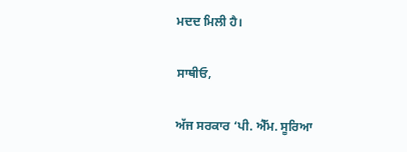ਮਦਦ ਮਿਲੀ ਹੈ।

ਸਾਥੀਓ,

ਅੱਜ ਸਰਕਾਰ ‘ਪੀ. ਐੱਮ. ਸੂਰਿਆ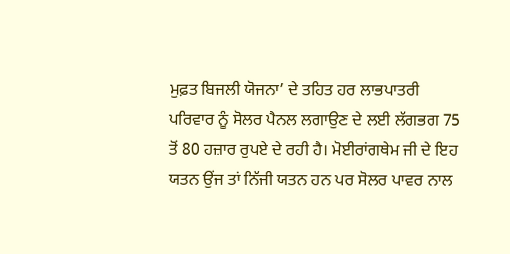ਮੁਫ਼ਤ ਬਿਜਲੀ ਯੋਜਨਾ’ ਦੇ ਤਹਿਤ ਹਰ ਲਾਭਪਾਤਰੀ ਪਰਿਵਾਰ ਨੂੰ ਸੋਲਰ ਪੈਨਲ ਲਗਾਉਣ ਦੇ ਲਈ ਲੱਗਭਗ 75 ਤੋਂ 80 ਹਜ਼ਾਰ ਰੁਪਏ ਦੇ ਰਹੀ ਹੈ। ਮੋਈਰਾਂਗਥੇਮ ਜੀ ਦੇ ਇਹ ਯਤਨ ਉਂਜ ਤਾਂ ਨਿੱਜੀ ਯਤਨ ਹਨ ਪਰ ਸੋਲਰ ਪਾਵਰ ਨਾਲ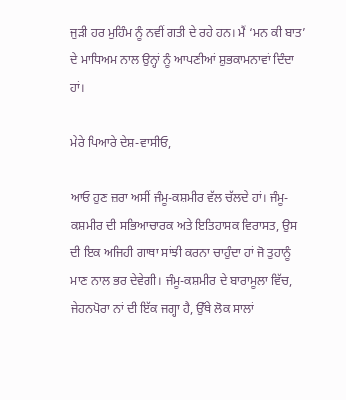ਜੁੜੀ ਹਰ ਮੁਹਿੰਮ ਨੂੰ ਨਵੀਂ ਗਤੀ ਦੇ ਰਹੇ ਹਨ। ਮੈਂ ‘ਮਨ ਕੀ ਬਾਤ’ ਦੇ ਮਾਧਿਅਮ ਨਾਲ ਉਨ੍ਹਾਂ ਨੂੰ ਆਪਣੀਆਂ ਸ਼ੁਭਕਾਮਨਾਵਾਂ ਦਿੰਦਾ ਹਾਂ।

ਮੇਰੇ ਪਿਆਰੇ ਦੇਸ਼-ਵਾਸੀਓ,

ਆਓ ਹੁਣ ਜ਼ਰਾ ਅਸੀਂ ਜੰਮੂ-ਕਸ਼ਮੀਰ ਵੱਲ ਚੱਲਦੇ ਹਾਂ। ਜੰਮੂ-ਕਸ਼ਮੀਰ ਦੀ ਸਭਿਆਚਾਰਕ ਅਤੇ ਇਤਿਹਾਸਕ ਵਿਰਾਸਤ, ਉਸ ਦੀ ਇਕ ਅਜਿਹੀ ਗਾਥਾ ਸਾਂਝੀ ਕਰਨਾ ਚਾਹੁੰਦਾ ਹਾਂ ਜੋ ਤੁਹਾਨੂੰ ਮਾਣ ਨਾਲ ਭਰ ਦੇਵੇਗੀ। ਜੰਮੂ-ਕਸ਼ਮੀਰ ਦੇ ਬਾਰਾਮੂਲਾ ਵਿੱਚ, ਜੇਹਨਪੋਰਾ ਨਾਂ ਦੀ ਇੱਕ ਜਗ੍ਹਾ ਹੈ, ਉੱਥੇ ਲੋਕ ਸਾਲਾਂ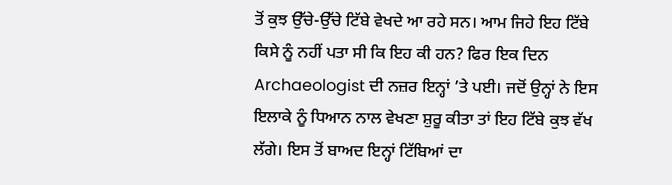ਤੋਂ ਕੁਝ ਉੱਚੇ-ਉੱਚੇ ਟਿੱਬੇ ਵੇਖਦੇ ਆ ਰਹੇ ਸਨ। ਆਮ ਜਿਹੇ ਇਹ ਟਿੱਬੇ ਕਿਸੇ ਨੂੰ ਨਹੀਂ ਪਤਾ ਸੀ ਕਿ ਇਹ ਕੀ ਹਨ? ਫਿਰ ਇਕ ਦਿਨ Archaeologist ਦੀ ਨਜ਼ਰ ਇਨ੍ਹਾਂ ’ਤੇ ਪਈ। ਜਦੋਂ ਉਨ੍ਹਾਂ ਨੇ ਇਸ ਇਲਾਕੇ ਨੂੰ ਧਿਆਨ ਨਾਲ ਵੇਖਣਾ ਸ਼ੁਰੂ ਕੀਤਾ ਤਾਂ ਇਹ ਟਿੱਬੇ ਕੁਝ ਵੱਖ ਲੱਗੇ। ਇਸ ਤੋਂ ਬਾਅਦ ਇਨ੍ਹਾਂ ਟਿੱਬਿਆਂ ਦਾ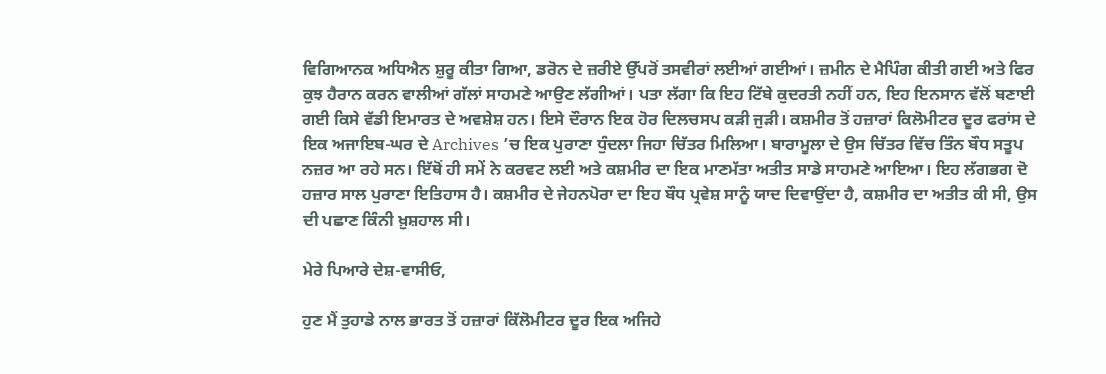ਵਿਗਿਆਨਕ ਅਧਿਐਨ ਸ਼ੁਰੂ ਕੀਤਾ ਗਿਆ, ਡਰੋਨ ਦੇ ਜ਼ਰੀਏ ਉੱਪਰੋਂ ਤਸਵੀਰਾਂ ਲਈਆਂ ਗਈਆਂ। ਜ਼ਮੀਨ ਦੇ ਮੈਪਿੰਗ ਕੀਤੀ ਗਈ ਅਤੇ ਫਿਰ ਕੁਝ ਹੈਰਾਨ ਕਰਨ ਵਾਲੀਆਂ ਗੱਲਾਂ ਸਾਹਮਣੇ ਆਉਣ ਲੱਗੀਆਂ। ਪਤਾ ਲੱਗਾ ਕਿ ਇਹ ਟਿੱਬੇ ਕੁਦਰਤੀ ਨਹੀਂ ਹਨ, ਇਹ ਇਨਸਾਨ ਵੱਲੋਂ ਬਣਾਈ ਗਈ ਕਿਸੇ ਵੱਡੀ ਇਮਾਰਤ ਦੇ ਅਵਸ਼ੇਸ਼ ਹਨ। ਇਸੇ ਦੌਰਾਨ ਇਕ ਹੋਰ ਦਿਲਚਸਪ ਕੜੀ ਜੁੜੀ। ਕਸ਼ਮੀਰ ਤੋਂ ਹਜ਼ਾਰਾਂ ਕਿਲੋਮੀਟਰ ਦੂਰ ਫਰਾਂਸ ਦੇ ਇਕ ਅਜਾਇਬ-ਘਰ ਦੇ Archives ’ਚ ਇਕ ਪੁਰਾਣਾ ਧੁੰਦਲਾ ਜਿਹਾ ਚਿੱਤਰ ਮਿਲਿਆ। ਬਾਰਾਮੂਲਾ ਦੇ ਉਸ ਚਿੱਤਰ ਵਿੱਚ ਤਿੰਨ ਬੌਧ ਸਤੂਪ ਨਜ਼ਰ ਆ ਰਹੇ ਸਨ। ਇੱਥੋਂ ਹੀ ਸਮੇਂ ਨੇ ਕਰਵਟ ਲਈ ਅਤੇ ਕਸ਼ਮੀਰ ਦਾ ਇਕ ਮਾਣਮੱਤਾ ਅਤੀਤ ਸਾਡੇ ਸਾਹਮਣੇ ਆਇਆ। ਇਹ ਲੱਗਭਗ ਦੋ ਹਜ਼ਾਰ ਸਾਲ ਪੁਰਾਣਾ ਇਤਿਹਾਸ ਹੈ। ਕਸ਼ਮੀਰ ਦੇ ਜੇਹਨਪੋਰਾ ਦਾ ਇਹ ਬੌਧ ਪ੍ਰਵੇਸ਼ ਸਾਨੂੰ ਯਾਦ ਦਿਵਾਉਂਦਾ ਹੈ, ਕਸ਼ਮੀਰ ਦਾ ਅਤੀਤ ਕੀ ਸੀ, ਉਸ ਦੀ ਪਛਾਣ ਕਿੰਨੀ ਖ਼ੁਸ਼ਹਾਲ ਸੀ।

ਮੇਰੇ ਪਿਆਰੇ ਦੇਸ਼-ਵਾਸੀਓ,

ਹੁਣ ਮੈਂ ਤੁਹਾਡੇ ਨਾਲ ਭਾਰਤ ਤੋਂ ਹਜ਼ਾਰਾਂ ਕਿੱਲੋਮੀਟਰ ਦੂਰ ਇਕ ਅਜਿਹੇ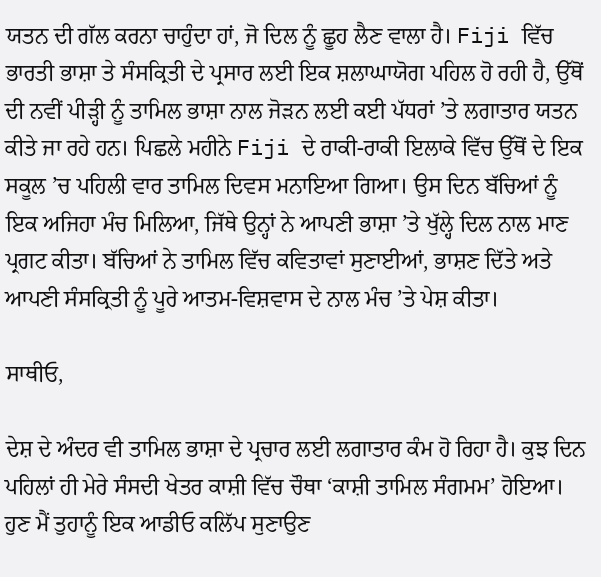ਯਤਨ ਦੀ ਗੱਲ ਕਰਨਾ ਚਾਹੁੰਦਾ ਹਾਂ, ਜੋ ਦਿਲ ਨੂੰ ਛੂਹ ਲੈਣ ਵਾਲਾ ਹੈ। Fiji ਵਿੱਚ ਭਾਰਤੀ ਭਾਸ਼ਾ ਤੇ ਸੰਸਕ੍ਰਿਤੀ ਦੇ ਪ੍ਰਸਾਰ ਲਈ ਇਕ ਸ਼ਲਾਘਾਯੋਗ ਪਹਿਲ ਹੋ ਰਹੀ ਹੈ, ਉੱਥੋਂ ਦੀ ਨਵੀਂ ਪੀੜ੍ਹੀ ਨੂੰ ਤਾਮਿਲ ਭਾਸ਼ਾ ਨਾਲ ਜੋੜਨ ਲਈ ਕਈ ਪੱਧਰਾਂ ’ਤੇ ਲਗਾਤਾਰ ਯਤਨ ਕੀਤੇ ਜਾ ਰਹੇ ਹਨ। ਪਿਛਲੇ ਮਹੀਨੇ Fiji ਦੇ ਰਾਕੀ-ਰਾਕੀ ਇਲਾਕੇ ਵਿੱਚ ਉੱਥੋਂ ਦੇ ਇਕ ਸਕੂਲ ’ਚ ਪਹਿਲੀ ਵਾਰ ਤਾਮਿਲ ਦਿਵਸ ਮਨਾਇਆ ਗਿਆ। ਉਸ ਦਿਨ ਬੱਚਿਆਂ ਨੂੰ ਇਕ ਅਜਿਹਾ ਮੰਚ ਮਿਲਿਆ, ਜਿੱਥੇ ਉਨ੍ਹਾਂ ਨੇ ਆਪਣੀ ਭਾਸ਼ਾ ’ਤੇ ਖੁੱਲ੍ਹੇ ਦਿਲ ਨਾਲ ਮਾਣ ਪ੍ਰਗਟ ਕੀਤਾ। ਬੱਚਿਆਂ ਨੇ ਤਾਮਿਲ ਵਿੱਚ ਕਵਿਤਾਵਾਂ ਸੁਣਾਈਆਂ, ਭਾਸ਼ਣ ਦਿੱਤੇ ਅਤੇ ਆਪਣੀ ਸੰਸਕ੍ਰਿਤੀ ਨੂੰ ਪੂਰੇ ਆਤਮ-ਵਿਸ਼ਵਾਸ ਦੇ ਨਾਲ ਮੰਚ ’ਤੇ ਪੇਸ਼ ਕੀਤਾ।

ਸਾਥੀਓ,

ਦੇਸ਼ ਦੇ ਅੰਦਰ ਵੀ ਤਾਮਿਲ ਭਾਸ਼ਾ ਦੇ ਪ੍ਰਚਾਰ ਲਈ ਲਗਾਤਾਰ ਕੰਮ ਹੋ ਰਿਹਾ ਹੈ। ਕੁਝ ਦਿਨ ਪਹਿਲਾਂ ਹੀ ਮੇਰੇ ਸੰਸਦੀ ਖੇਤਰ ਕਾਸ਼ੀ ਵਿੱਚ ਚੌਥਾ ‘ਕਾਸ਼ੀ ਤਾਮਿਲ ਸੰਗਮਮ’ ਹੋਇਆ। ਹੁਣ ਮੈਂ ਤੁਹਾਨੂੰ ਇਕ ਆਡੀਓ ਕਲਿੱਪ ਸੁਣਾਉਣ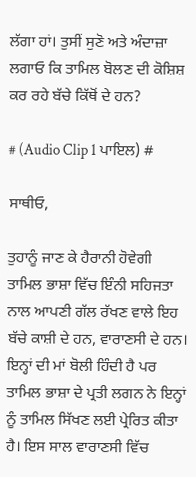ਲੱਗਾ ਹਾਂ। ਤੁਸੀਂ ਸੁਣੋ ਅਤੇ ਅੰਦਾਜ਼ਾ ਲਗਾਓ ਕਿ ਤਾਮਿਲ ਬੋਲਣ ਦੀ ਕੋਸ਼ਿਸ਼ ਕਰ ਰਹੇ ਬੱਚੇ ਕਿੱਥੋਂ ਦੇ ਹਨ?

# (Audio Clip 1 ਪਾਇਲ) #

ਸਾਥੀਓ,

ਤੁਹਾਨੂੰ ਜਾਣ ਕੇ ਹੈਰਾਨੀ ਹੋਵੇਗੀ ਤਾਮਿਲ ਭਾਸ਼ਾ ਵਿੱਚ ਇੰਨੀ ਸਹਿਜਤਾ ਨਾਲ ਆਪਣੀ ਗੱਲ ਰੱਖਣ ਵਾਲੇ ਇਹ ਬੱਚੇ ਕਾਸ਼ੀ ਦੇ ਹਨ, ਵਾਰਾਣਸੀ ਦੇ ਹਨ। ਇਨ੍ਹਾਂ ਦੀ ਮਾਂ ਬੋਲੀ ਹਿੰਦੀ ਹੈ ਪਰ ਤਾਮਿਲ ਭਾਸ਼ਾ ਦੇ ਪ੍ਰਤੀ ਲਗਨ ਨੇ ਇਨ੍ਹਾਂ ਨੂੰ ਤਾਮਿਲ ਸਿੱਖਣ ਲਈ ਪ੍ਰੇਰਿਤ ਕੀਤਾ ਹੈ। ਇਸ ਸਾਲ ਵਾਰਾਣਸੀ ਵਿੱਚ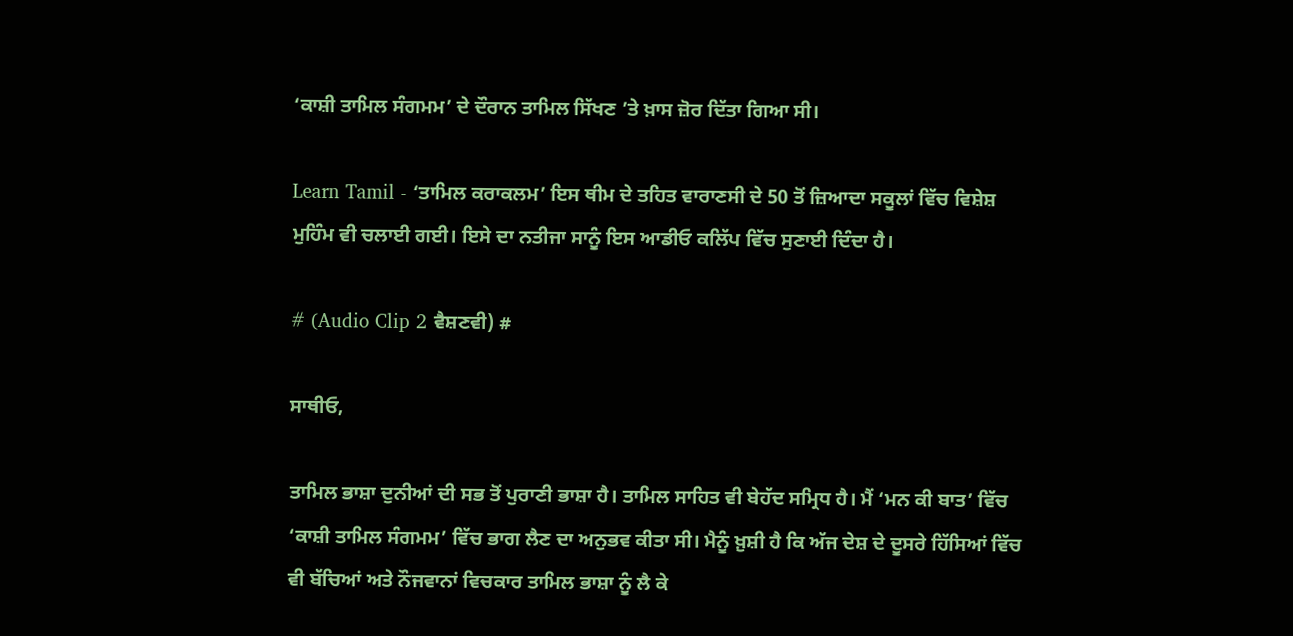‘ਕਾਸ਼ੀ ਤਾਮਿਲ ਸੰਗਮਮ’ ਦੇ ਦੌਰਾਨ ਤਾਮਿਲ ਸਿੱਖਣ ’ਤੇ ਖ਼ਾਸ ਜ਼ੋਰ ਦਿੱਤਾ ਗਿਆ ਸੀ।

Learn Tamil - ‘ਤਾਮਿਲ ਕਰਾਕਲਮ’ ਇਸ ਥੀਮ ਦੇ ਤਹਿਤ ਵਾਰਾਣਸੀ ਦੇ 50 ਤੋਂ ਜ਼ਿਆਦਾ ਸਕੂਲਾਂ ਵਿੱਚ ਵਿਸ਼ੇਸ਼ ਮੁਹਿੰਮ ਵੀ ਚਲਾਈ ਗਈ। ਇਸੇ ਦਾ ਨਤੀਜਾ ਸਾਨੂੰ ਇਸ ਆਡੀਓ ਕਲਿੱਪ ਵਿੱਚ ਸੁਣਾਈ ਦਿੰਦਾ ਹੈ।

# (Audio Clip 2 ਵੈਸ਼ਣਵੀ) #

ਸਾਥੀਓ,

ਤਾਮਿਲ ਭਾਸ਼ਾ ਦੁਨੀਆਂ ਦੀ ਸਭ ਤੋਂ ਪੁਰਾਣੀ ਭਾਸ਼ਾ ਹੈ। ਤਾਮਿਲ ਸਾਹਿਤ ਵੀ ਬੇਹੱਦ ਸਮ੍ਰਿਧ ਹੈ। ਮੈਂ ‘ਮਨ ਕੀ ਬਾਤ’ ਵਿੱਚ ‘ਕਾਸ਼ੀ ਤਾਮਿਲ ਸੰਗਮਮ’ ਵਿੱਚ ਭਾਗ ਲੈਣ ਦਾ ਅਨੁਭਵ ਕੀਤਾ ਸੀ। ਮੈਨੂੰ ਖ਼ੁਸ਼ੀ ਹੈ ਕਿ ਅੱਜ ਦੇਸ਼ ਦੇ ਦੂਸਰੇ ਹਿੱਸਿਆਂ ਵਿੱਚ ਵੀ ਬੱਚਿਆਂ ਅਤੇ ਨੌਜਵਾਨਾਂ ਵਿਚਕਾਰ ਤਾਮਿਲ ਭਾਸ਼ਾ ਨੂੰ ਲੈ ਕੇ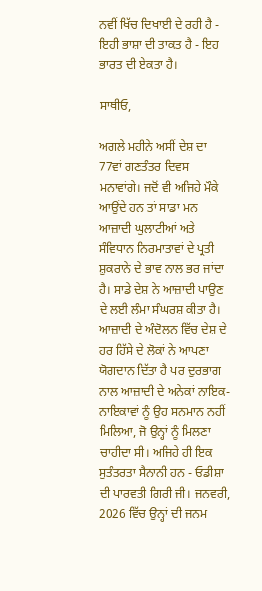ਨਵੀਂ ਖਿੱਚ ਦਿਖਾਈ ਦੇ ਰਹੀ ਹੈ - ਇਹੀ ਭਾਸ਼ਾ ਦੀ ਤਾਕਤ ਹੈ - ਇਹ ਭਾਰਤ ਦੀ ਏਕਤਾ ਹੈ।

ਸਾਥੀਓ,

ਅਗਲੇ ਮਹੀਨੇ ਅਸੀਂ ਦੇਸ਼ ਦਾ 77ਵਾਂ ਗਣਤੰਤਰ ਦਿਵਸ ਮਨਾਵਾਂਗੇ। ਜਦੋਂ ਵੀ ਅਜਿਹੇ ਮੌਕੇ ਆਉਂਦੇ ਹਨ ਤਾਂ ਸਾਡਾ ਮਨ ਆਜ਼ਾਦੀ ਘੁਲਾਟੀਆਂ ਅਤੇ ਸੰਵਿਧਾਨ ਨਿਰਮਾਤਾਵਾਂ ਦੇ ਪ੍ਰਤੀ ਸ਼ੁਕਰਾਨੇ ਦੇ ਭਾਵ ਨਾਲ ਭਰ ਜਾਂਦਾ ਹੈ। ਸਾਡੇ ਦੇਸ਼ ਨੇ ਆਜ਼ਾਦੀ ਪਾਉਣ ਦੇ ਲਈ ਲੰਮਾ ਸੰਘਰਸ਼ ਕੀਤਾ ਹੈ। ਆਜ਼ਾਦੀ ਦੇ ਅੰਦੋਲਨ ਵਿੱਚ ਦੇਸ਼ ਦੇ ਹਰ ਹਿੱਸੇ ਦੇ ਲੋਕਾਂ ਨੇ ਆਪਣਾ ਯੋਗਦਾਨ ਦਿੱਤਾ ਹੈ ਪਰ ਦੁਰਭਾਗ ਨਾਲ ਆਜ਼ਾਦੀ ਦੇ ਅਨੇਕਾਂ ਨਾਇਕ-ਨਾਇਕਾਵਾਂ ਨੂੰ ਉਹ ਸਨਮਾਨ ਨਹੀਂ ਮਿਲਿਆ, ਜੋ ਉਨ੍ਹਾਂ ਨੂੰ ਮਿਲਣਾ ਚਾਹੀਦਾ ਸੀ। ਅਜਿਹੇ ਹੀ ਇਕ ਸੁਤੰਤਰਤਾ ਸੈਨਾਨੀ ਹਨ - ਓਡੀਸ਼ਾ ਦੀ ਪਾਰਵਤੀ ਗਿਰੀ ਜੀ। ਜਨਵਰੀ, 2026 ਵਿੱਚ ਉਨ੍ਹਾਂ ਦੀ ਜਨਮ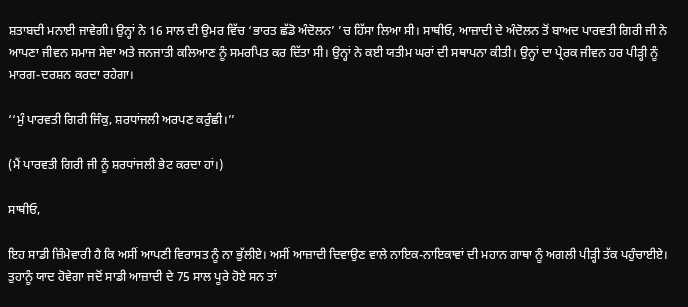ਸ਼ਤਾਬਦੀ ਮਨਾਈ ਜਾਵੇਗੀ। ਉਨ੍ਹਾਂ ਨੇ 16 ਸਾਲ ਦੀ ਉਮਰ ਵਿੱਚ ‘ਭਾਰਤ ਛੱਡੋ ਅੰਦੋਲਨ’ ’ਚ ਹਿੱਸਾ ਲਿਆ ਸੀ। ਸਾਥੀਓ, ਆਜ਼ਾਦੀ ਦੇ ਅੰਦੋਲਨ ਤੋਂ ਬਾਅਦ ਪਾਰਵਤੀ ਗਿਰੀ ਜੀ ਨੇ ਆਪਣਾ ਜੀਵਨ ਸਮਾਜ ਸੇਵਾ ਅਤੇ ਜਨਜਾਤੀ ਕਲਿਆਣ ਨੂੰ ਸਮਰਪਿਤ ਕਰ ਦਿੱਤਾ ਸੀ। ਉਨ੍ਹਾਂ ਨੇ ਕਈ ਯਤੀਮ ਘਰਾਂ ਦੀ ਸਥਾਪਨਾ ਕੀਤੀ। ਉਨ੍ਹਾਂ ਦਾ ਪ੍ਰੇਰਕ ਜੀਵਨ ਹਰ ਪੀੜ੍ਹੀ ਨੂੰ ਮਾਰਗ-ਦਰਸ਼ਨ ਕਰਦਾ ਰਹੇਗਾ।

‘‘ਮੁੰ ਪਾਰਵਤੀ ਗਿਰੀ ਜਿੰਕੁ, ਸ਼ਰਧਾਂਜਲੀ ਅਰਪਣ ਕਰੁੰਛੀ।’’

(ਮੈਂ ਪਾਰਵਤੀ ਗਿਰੀ ਜੀ ਨੂੰ ਸ਼ਰਧਾਂਜਲੀ ਭੇਟ ਕਰਦਾ ਹਾਂ।)

ਸਾਥੀਓ,

ਇਹ ਸਾਡੀ ਜ਼ਿੰਮੇਵਾਰੀ ਹੈ ਕਿ ਅਸੀਂ ਆਪਣੀ ਵਿਰਾਸਤ ਨੂੰ ਨਾ ਭੁੱਲੀਏ। ਅਸੀਂ ਆਜ਼ਾਦੀ ਦਿਵਾਉਣ ਵਾਲੇ ਨਾਇਕ-ਨਾਇਕਾਵਾਂ ਦੀ ਮਹਾਨ ਗਾਥਾ ਨੂੰ ਅਗਲੀ ਪੀੜ੍ਹੀ ਤੱਕ ਪਹੁੰਚਾਈਏ। ਤੁਹਾਨੂੰ ਯਾਦ ਹੋਵੇਗਾ ਜਦੋਂ ਸਾਡੀ ਆਜ਼ਾਦੀ ਦੇ 75 ਸਾਲ ਪੂਰੇ ਹੋਏ ਸਨ ਤਾਂ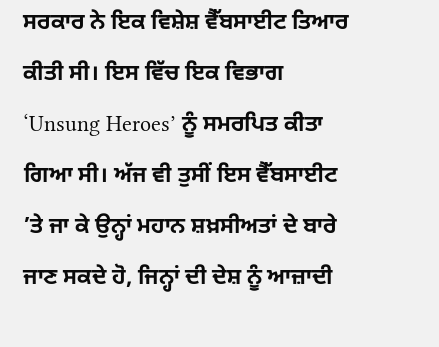ਸਰਕਾਰ ਨੇ ਇਕ ਵਿਸ਼ੇਸ਼ ਵੈੱਬਸਾਈਟ ਤਿਆਰ ਕੀਤੀ ਸੀ। ਇਸ ਵਿੱਚ ਇਕ ਵਿਭਾਗ ‘Unsung Heroes’ ਨੂੰ ਸਮਰਪਿਤ ਕੀਤਾ ਗਿਆ ਸੀ। ਅੱਜ ਵੀ ਤੁਸੀਂ ਇਸ ਵੈੱਬਸਾਈਟ ’ਤੇ ਜਾ ਕੇ ਉਨ੍ਹਾਂ ਮਹਾਨ ਸ਼ਖ਼ਸੀਅਤਾਂ ਦੇ ਬਾਰੇ ਜਾਣ ਸਕਦੇ ਹੋ, ਜਿਨ੍ਹਾਂ ਦੀ ਦੇਸ਼ ਨੂੰ ਆਜ਼ਾਦੀ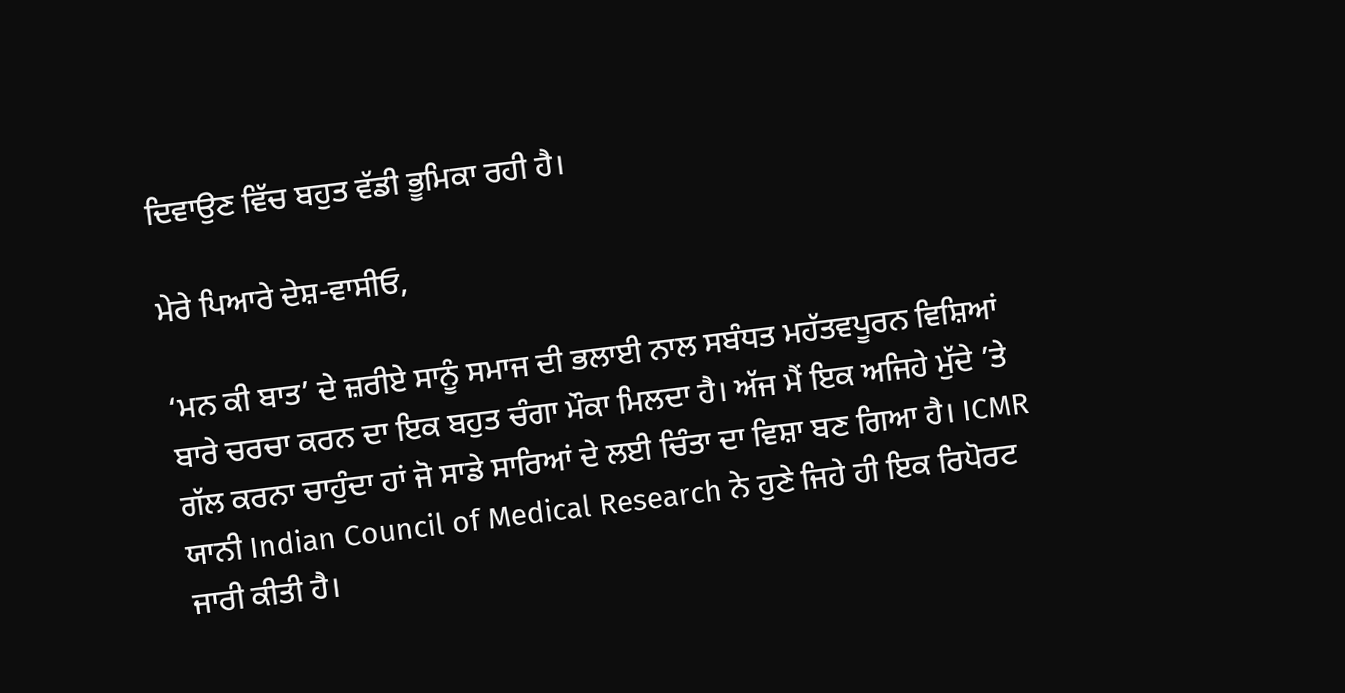ਦਿਵਾਉਣ ਵਿੱਚ ਬਹੁਤ ਵੱਡੀ ਭੂਮਿਕਾ ਰਹੀ ਹੈ।

ਮੇਰੇ ਪਿਆਰੇ ਦੇਸ਼-ਵਾਸੀਓ,

‘ਮਨ ਕੀ ਬਾਤ’ ਦੇ ਜ਼ਰੀਏ ਸਾਨੂੰ ਸਮਾਜ ਦੀ ਭਲਾਈ ਨਾਲ ਸਬੰਧਤ ਮਹੱਤਵਪੂਰਨ ਵਿਸ਼ਿਆਂ ਬਾਰੇ ਚਰਚਾ ਕਰਨ ਦਾ ਇਕ ਬਹੁਤ ਚੰਗਾ ਮੌਕਾ ਮਿਲਦਾ ਹੈ। ਅੱਜ ਮੈਂ ਇਕ ਅਜਿਹੇ ਮੁੱਦੇ ’ਤੇ ਗੱਲ ਕਰਨਾ ਚਾਹੁੰਦਾ ਹਾਂ ਜੋ ਸਾਡੇ ਸਾਰਿਆਂ ਦੇ ਲਈ ਚਿੰਤਾ ਦਾ ਵਿਸ਼ਾ ਬਣ ਗਿਆ ਹੈ। ICMR ਯਾਨੀ Indian Council of Medical Research ਨੇ ਹੁਣੇ ਜਿਹੇ ਹੀ ਇਕ ਰਿਪੋਰਟ ਜਾਰੀ ਕੀਤੀ ਹੈ।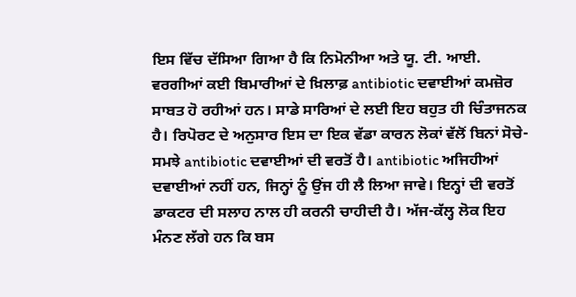ਇਸ ਵਿੱਚ ਦੱਸਿਆ ਗਿਆ ਹੈ ਕਿ ਨਿਮੋਨੀਆ ਅਤੇ ਯੂ. ਟੀ. ਆਈ. ਵਰਗੀਆਂ ਕਈ ਬਿਮਾਰੀਆਂ ਦੇ ਖ਼ਿਲਾਫ਼ antibiotic ਦਵਾਈਆਂ ਕਮਜ਼ੋਰ ਸਾਬਤ ਹੋ ਰਹੀਆਂ ਹਨ। ਸਾਡੇ ਸਾਰਿਆਂ ਦੇ ਲਈ ਇਹ ਬਹੁਤ ਹੀ ਚਿੰਤਾਜਨਕ ਹੈ। ਰਿਪੋਰਟ ਦੇ ਅਨੁਸਾਰ ਇਸ ਦਾ ਇਕ ਵੱਡਾ ਕਾਰਨ ਲੋਕਾਂ ਵੱਲੋਂ ਬਿਨਾਂ ਸੋਚੇ-ਸਮਝੇ antibiotic ਦਵਾਈਆਂ ਦੀ ਵਰਤੋਂ ਹੈ। antibiotic ਅਜਿਹੀਆਂ ਦਵਾਈਆਂ ਨਹੀਂ ਹਨ, ਜਿਨ੍ਹਾਂ ਨੂੰ ਉਂਜ ਹੀ ਲੈ ਲਿਆ ਜਾਵੇ। ਇਨ੍ਹਾਂ ਦੀ ਵਰਤੋਂ ਡਾਕਟਰ ਦੀ ਸਲਾਹ ਨਾਲ ਹੀ ਕਰਨੀ ਚਾਹੀਦੀ ਹੈ। ਅੱਜ-ਕੱਲ੍ਹ ਲੋਕ ਇਹ ਮੰਨਣ ਲੱਗੇ ਹਨ ਕਿ ਬਸ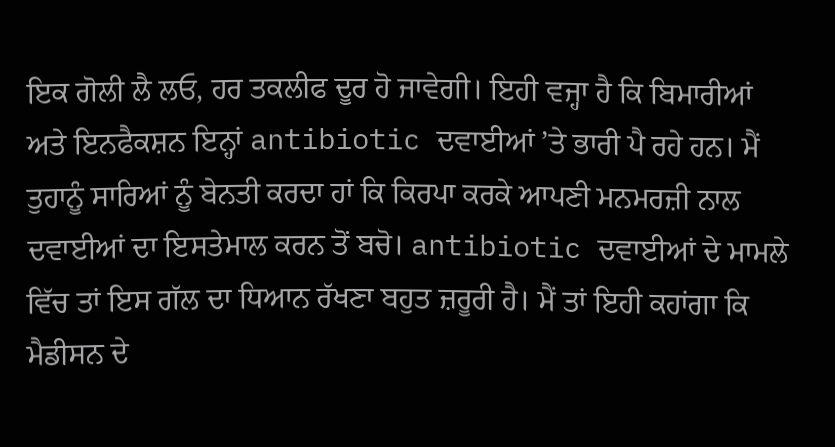ਇਕ ਗੋਲੀ ਲੈ ਲਓ, ਹਰ ਤਕਲੀਫ ਦੂਰ ਹੋ ਜਾਵੇਗੀ। ਇਹੀ ਵਜ੍ਹਾ ਹੈ ਕਿ ਬਿਮਾਰੀਆਂ ਅਤੇ ਇਨਫੈਕਸ਼ਨ ਇਨ੍ਹਾਂ antibiotic ਦਵਾਈਆਂ ’ਤੇ ਭਾਰੀ ਪੈ ਰਹੇ ਹਨ। ਮੈਂ ਤੁਹਾਨੂੰ ਸਾਰਿਆਂ ਨੂੰ ਬੇਨਤੀ ਕਰਦਾ ਹਾਂ ਕਿ ਕਿਰਪਾ ਕਰਕੇ ਆਪਣੀ ਮਨਮਰਜ਼ੀ ਨਾਲ ਦਵਾਈਆਂ ਦਾ ਇਸਤੇਮਾਲ ਕਰਨ ਤੋਂ ਬਚੋ। antibiotic ਦਵਾਈਆਂ ਦੇ ਮਾਮਲੇ ਵਿੱਚ ਤਾਂ ਇਸ ਗੱਲ ਦਾ ਧਿਆਨ ਰੱਖਣਾ ਬਹੁਤ ਜ਼ਰੂਰੀ ਹੈ। ਮੈਂ ਤਾਂ ਇਹੀ ਕਹਾਂਗਾ ਕਿ ਮੈਡੀਸਨ ਦੇ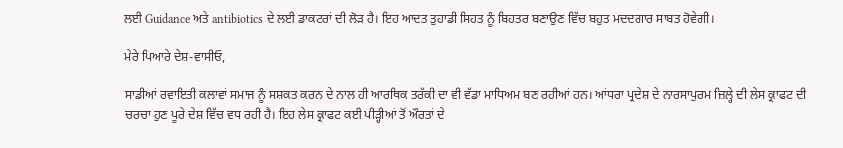ਲਈ Guidance ਅਤੇ antibiotics ਦੇ ਲਈ ਡਾਕਟਰਾਂ ਦੀ ਲੋੜ ਹੈ। ਇਹ ਆਦਤ ਤੁਹਾਡੀ ਸਿਹਤ ਨੂੰ ਬਿਹਤਰ ਬਣਾਉਣ ਵਿੱਚ ਬਹੁਤ ਮਦਦਗਾਰ ਸਾਬਤ ਹੋਵੇਗੀ।

ਮੇਰੇ ਪਿਆਰੇ ਦੇਸ਼-ਵਾਸੀਓ,

ਸਾਡੀਆਂ ਰਵਾਇਤੀ ਕਲਾਵਾਂ ਸਮਾਜ ਨੂੰ ਸਸ਼ਕਤ ਕਰਨ ਦੇ ਨਾਲ ਹੀ ਆਰਥਿਕ ਤਰੱਕੀ ਦਾ ਵੀ ਵੱਡਾ ਮਾਧਿਅਮ ਬਣ ਰਹੀਆਂ ਹਨ। ਆਂਧਰਾ ਪ੍ਰਦੇਸ਼ ਦੇ ਨਾਰਸਾਪੁਰਮ ਜ਼ਿਲ੍ਹੇ ਦੀ ਲੇਸ ਕ੍ਰਾਫਟ ਦੀ ਚਰਚਾ ਹੁਣ ਪੂਰੇ ਦੇਸ਼ ਵਿੱਚ ਵਧ ਰਹੀ ਹੈ। ਇਹ ਲੇਸ ਕ੍ਰਾਫਟ ਕਈ ਪੀੜ੍ਹੀਆਂ ਤੋਂ ਔਰਤਾਂ ਦੇ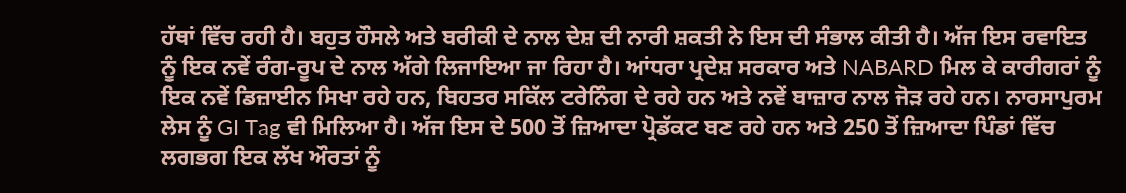ਹੱਥਾਂ ਵਿੱਚ ਰਹੀ ਹੈ। ਬਹੁਤ ਹੌਸਲੇ ਅਤੇ ਬਰੀਕੀ ਦੇ ਨਾਲ ਦੇਸ਼ ਦੀ ਨਾਰੀ ਸ਼ਕਤੀ ਨੇ ਇਸ ਦੀ ਸੰਭਾਲ ਕੀਤੀ ਹੈ। ਅੱਜ ਇਸ ਰਵਾਇਤ ਨੂੰ ਇਕ ਨਵੇਂ ਰੰਗ-ਰੂਪ ਦੇ ਨਾਲ ਅੱਗੇ ਲਿਜਾਇਆ ਜਾ ਰਿਹਾ ਹੈ। ਆਂਧਰਾ ਪ੍ਰਦੇਸ਼ ਸਰਕਾਰ ਅਤੇ NABARD ਮਿਲ ਕੇ ਕਾਰੀਗਰਾਂ ਨੂੰ ਇਕ ਨਵੇਂ ਡਿਜ਼ਾਈਨ ਸਿਖਾ ਰਹੇ ਹਨ, ਬਿਹਤਰ ਸਕਿੱਲ ਟਰੇਨਿੰਗ ਦੇ ਰਹੇ ਹਨ ਅਤੇ ਨਵੇਂ ਬਾਜ਼ਾਰ ਨਾਲ ਜੋੜ ਰਹੇ ਹਨ। ਨਾਰਸਾਪੁਰਮ ਲੇਸ ਨੂੰ GI Tag ਵੀ ਮਿਲਿਆ ਹੈ। ਅੱਜ ਇਸ ਦੇ 500 ਤੋਂ ਜ਼ਿਆਦਾ ਪ੍ਰੋਡੱਕਟ ਬਣ ਰਹੇ ਹਨ ਅਤੇ 250 ਤੋਂ ਜ਼ਿਆਦਾ ਪਿੰਡਾਂ ਵਿੱਚ ਲਗਭਗ ਇਕ ਲੱਖ ਔਰਤਾਂ ਨੂੰ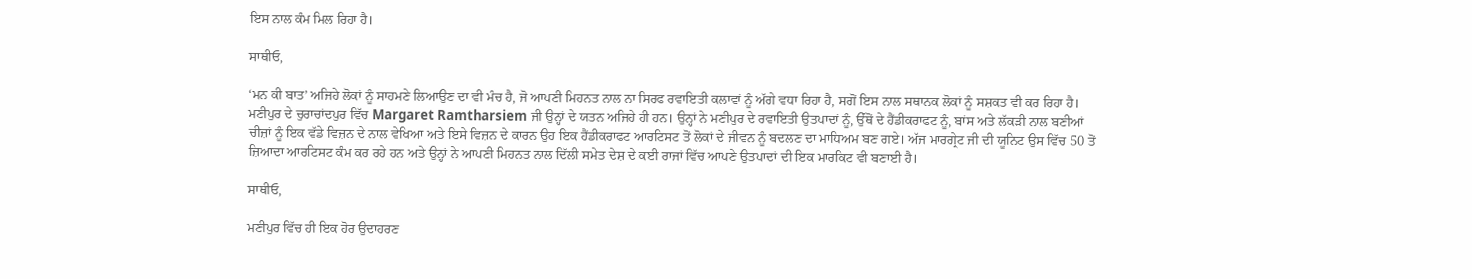ਇਸ ਨਾਲ ਕੰਮ ਮਿਲ ਰਿਹਾ ਹੈ।

ਸਾਥੀਓ,

‘ਮਨ ਕੀ ਬਾਤ’ ਅਜਿਹੇ ਲੋਕਾਂ ਨੂੰ ਸਾਹਮਣੇ ਲਿਆਉਣ ਦਾ ਵੀ ਮੰਚ ਹੈ, ਜੋ ਆਪਣੀ ਮਿਹਨਤ ਨਾਲ ਨਾ ਸਿਰਫ ਰਵਾਇਤੀ ਕਲਾਵਾਂ ਨੂੰ ਅੱਗੇ ਵਧਾ ਰਿਹਾ ਹੈ, ਸਗੋਂ ਇਸ ਨਾਲ ਸਥਾਨਕ ਲੋਕਾਂ ਨੂੰ ਸਸ਼ਕਤ ਵੀ ਕਰ ਰਿਹਾ ਹੈ। ਮਣੀਪੁਰ ਦੇ ਚੁਰਾਚਾਂਦਪੁਰ ਵਿੱਚ Margaret Ramtharsiem ਜੀ ਉਨ੍ਹਾਂ ਦੇ ਯਤਨ ਅਜਿਹੇ ਹੀ ਹਨ। ਉਨ੍ਹਾਂ ਨੇ ਮਣੀਪੁਰ ਦੇ ਰਵਾਇਤੀ ਉਤਪਾਦਾਂ ਨੂੰ, ਉੱਥੋਂ ਦੇ ਹੈਂਡੀਕਰਾਫਟ ਨੂੰ, ਬਾਂਸ ਅਤੇ ਲੱਕੜੀ ਨਾਲ ਬਣੀਆਂ ਚੀਜ਼ਾਂ ਨੂੰ ਇਕ ਵੱਡੇ ਵਿਜ਼ਨ ਦੇ ਨਾਲ ਵੇਖਿਆ ਅਤੇ ਇਸੇ ਵਿਜ਼ਨ ਦੇ ਕਾਰਨ ਉਹ ਇਕ ਹੈਂਡੀਕਰਾਫਟ ਆਰਟਿਸਟ ਤੋਂ ਲੋਕਾਂ ਦੇ ਜੀਵਨ ਨੂੰ ਬਦਲਣ ਦਾ ਮਾਧਿਅਮ ਬਣ ਗਏ। ਅੱਜ ਮਾਰਗ੍ਰੇਟ ਜੀ ਦੀ ਯੂਨਿਟ ਉਸ ਵਿੱਚ 50 ਤੋਂ ਜ਼ਿਆਦਾ ਆਰਟਿਸਟ ਕੰਮ ਕਰ ਰਹੇ ਹਨ ਅਤੇ ਉਨ੍ਹਾਂ ਨੇ ਆਪਣੀ ਮਿਹਨਤ ਨਾਲ ਦਿੱਲੀ ਸਮੇਤ ਦੇਸ਼ ਦੇ ਕਈ ਰਾਜਾਂ ਵਿੱਚ ਆਪਣੇ ਉਤਪਾਦਾਂ ਦੀ ਇਕ ਮਾਰਕਿਟ ਵੀ ਬਣਾਈ ਹੈ।

ਸਾਥੀਓ,

ਮਣੀਪੁਰ ਵਿੱਚ ਹੀ ਇਕ ਹੋਰ ਉਦਾਹਰਣ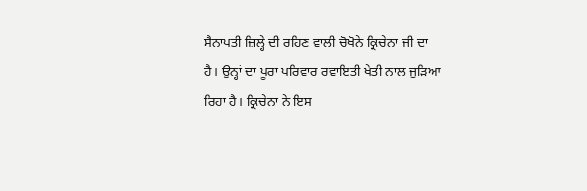ਸੈਨਾਪਤੀ ਜ਼ਿਲ੍ਹੇ ਦੀ ਰਹਿਣ ਵਾਲੀ ਚੋਖੋਨੇ ਕ੍ਰਿਚੇਨਾ ਜੀ ਦਾ ਹੈ। ਉਨ੍ਹਾਂ ਦਾ ਪੂਰਾ ਪਰਿਵਾਰ ਰਵਾਇਤੀ ਖੇਤੀ ਨਾਲ ਜੁੜਿਆ ਰਿਹਾ ਹੈ। ਕ੍ਰਿਚੇਨਾ ਨੇ ਇਸ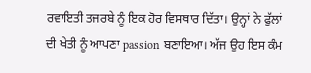ਰਵਾਇਤੀ ਤਜਰਬੇ ਨੂੰ ਇਕ ਹੋਰ ਵਿਸਥਾਰ ਦਿੱਤਾ। ਉਨ੍ਹਾਂ ਨੇ ਫੁੱਲਾਂ ਦੀ ਖੇਤੀ ਨੂੰ ਆਪਣਾ passion ਬਣਾਇਆ। ਅੱਜ ਉਹ ਇਸ ਕੰਮ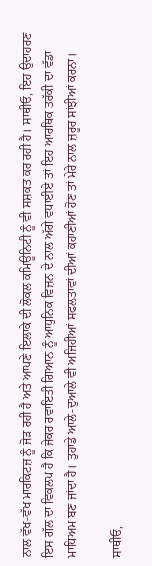ਨਾਲ ਵੱਖ-ਵੱਖ ਮਾਰਕਿਟਜ਼ ਨੂੰ ਜੋੜ ਰਹੀ ਹੈ ਅਤੇ ਆਪਣੇ ਇਲਾਕੇ ਦੀ ਲੋਕਲ ਕਮਿਊਨਿਟੀ ਨੂੰ ਵੀ ਸਸ਼ਕਤ ਕਰ ਰਹੀ ਹੈ। ਸਾਥੀਓ, ਇਹ ਉਦਾਹਰਣ ਇਸ ਗੱਲ ਦਾ ਵਿਕਲਪ ਹੈ ਕਿ ਜੇਕਰ ਰਵਾਇਤੀ ਗਿਆਨ ਨੂੰ ਆਧੁਨਿਕ ਵਿਜ਼ਨ ਦੇ ਨਾਲ ਅੱਗੇ ਵਧਾਈਏ ਤਾਂ ਇਹ ਆਰਥਿਕ ਤਰੱਕੀ ਦਾ ਵੱਡਾ ਮਾਧਿਅਮ ਬਣ ਜਾਂਦਾ ਹੈ। ਤੁਹਾਡੇ ਆਲੇ-ਦੁਆਲੇ ਵੀ ਅਜਿਹੀਆਂ ਸਫਲਤਾਵਾਂ ਦੀਆਂ ਕਹਾਣੀਆਂ ਹੋਣ ਤਾਂ ਮੇਰੇ ਨਾਲ ਜ਼ਰੂਰ ਸਾਂਝੀਆਂ ਕਰਨਾ।

ਸਾਥੀਓ,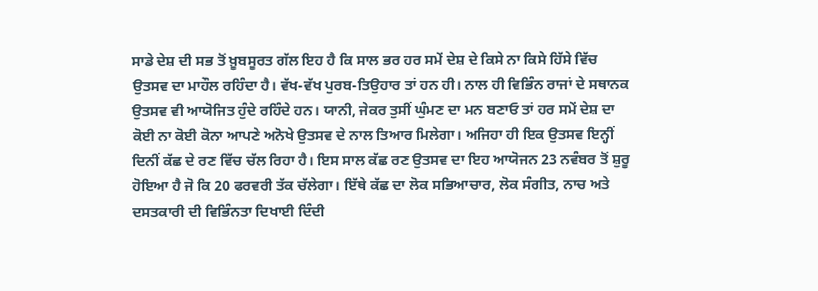ਸਾਡੇ ਦੇਸ਼ ਦੀ ਸਭ ਤੋਂ ਖ਼ੂਬਸੂਰਤ ਗੱਲ ਇਹ ਹੈ ਕਿ ਸਾਲ ਭਰ ਹਰ ਸਮੇਂ ਦੇਸ਼ ਦੇ ਕਿਸੇ ਨਾ ਕਿਸੇ ਹਿੱਸੇ ਵਿੱਚ ਉਤਸਵ ਦਾ ਮਾਹੌਲ ਰਹਿੰਦਾ ਹੈ। ਵੱਖ-ਵੱਖ ਪੁਰਬ-ਤਿਉਹਾਰ ਤਾਂ ਹਨ ਹੀ। ਨਾਲ ਹੀ ਵਿਭਿੰਨ ਰਾਜਾਂ ਦੇ ਸਥਾਨਕ ਉਤਸਵ ਵੀ ਆਯੋਜਿਤ ਹੁੰਦੇ ਰਹਿੰਦੇ ਹਨ। ਯਾਨੀ, ਜੇਕਰ ਤੁਸੀਂ ਘੁੰਮਣ ਦਾ ਮਨ ਬਣਾਓ ਤਾਂ ਹਰ ਸਮੇਂ ਦੇਸ਼ ਦਾ ਕੋਈ ਨਾ ਕੋਈ ਕੋਨਾ ਆਪਣੇ ਅਨੋਖੇ ਉਤਸਵ ਦੇ ਨਾਲ ਤਿਆਰ ਮਿਲੇਗਾ। ਅਜਿਹਾ ਹੀ ਇਕ ਉਤਸਵ ਇਨ੍ਹੀਂ ਦਿਨੀਂ ਕੱਛ ਦੇ ਰਣ ਵਿੱਚ ਚੱਲ ਰਿਹਾ ਹੈ। ਇਸ ਸਾਲ ਕੱਛ ਰਣ ਉਤਸਵ ਦਾ ਇਹ ਆਯੋਜਨ 23 ਨਵੰਬਰ ਤੋਂ ਸ਼ੁਰੂ ਹੋਇਆ ਹੈ ਜੋ ਕਿ 20 ਫਰਵਰੀ ਤੱਕ ਚੱਲੇਗਾ। ਇੱਥੇ ਕੱਛ ਦਾ ਲੋਕ ਸਭਿਆਚਾਰ, ਲੋਕ ਸੰਗੀਤ, ਨਾਚ ਅਤੇ ਦਸਤਕਾਰੀ ਦੀ ਵਿਭਿੰਨਤਾ ਦਿਖਾਈ ਦਿੰਦੀ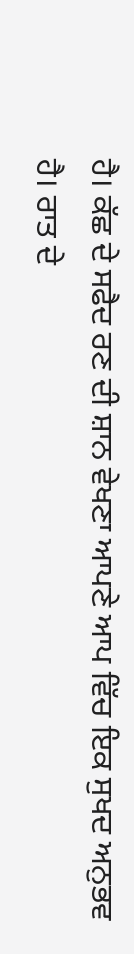ਹੈ। ਕੱਛ ਦੇ ਸਫੈਦ ਰਣ ਦੀ ਸ਼ਾਨ ਵੇਖਣਾ ਆਪਣੇ ਆਪ ਵਿੱਚ ਇਕ ਸੁਖਦ ਅਨੁਭਵ ਹੈ। ਰਾਤ ਦੇ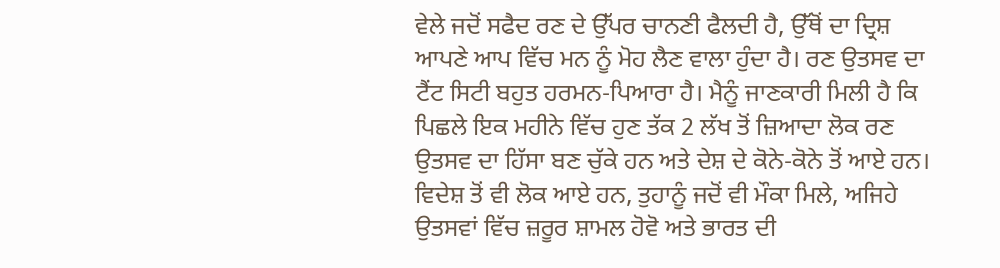ਵੇਲੇ ਜਦੋਂ ਸਫੈਦ ਰਣ ਦੇ ਉੱਪਰ ਚਾਨਣੀ ਫੈਲਦੀ ਹੈ, ਉੱਥੋਂ ਦਾ ਦ੍ਰਿਸ਼ ਆਪਣੇ ਆਪ ਵਿੱਚ ਮਨ ਨੂੰ ਮੋਹ ਲੈਣ ਵਾਲਾ ਹੁੰਦਾ ਹੈ। ਰਣ ਉਤਸਵ ਦਾ ਟੈਂਟ ਸਿਟੀ ਬਹੁਤ ਹਰਮਨ-ਪਿਆਰਾ ਹੈ। ਮੈਨੂੰ ਜਾਣਕਾਰੀ ਮਿਲੀ ਹੈ ਕਿ ਪਿਛਲੇ ਇਕ ਮਹੀਨੇ ਵਿੱਚ ਹੁਣ ਤੱਕ 2 ਲੱਖ ਤੋਂ ਜ਼ਿਆਦਾ ਲੋਕ ਰਣ ਉਤਸਵ ਦਾ ਹਿੱਸਾ ਬਣ ਚੁੱਕੇ ਹਨ ਅਤੇ ਦੇਸ਼ ਦੇ ਕੋਨੇ-ਕੋਨੇ ਤੋਂ ਆਏ ਹਨ। ਵਿਦੇਸ਼ ਤੋਂ ਵੀ ਲੋਕ ਆਏ ਹਨ, ਤੁਹਾਨੂੰ ਜਦੋਂ ਵੀ ਮੌਕਾ ਮਿਲੇ, ਅਜਿਹੇ ਉਤਸਵਾਂ ਵਿੱਚ ਜ਼ਰੂਰ ਸ਼ਾਮਲ ਹੋਵੋ ਅਤੇ ਭਾਰਤ ਦੀ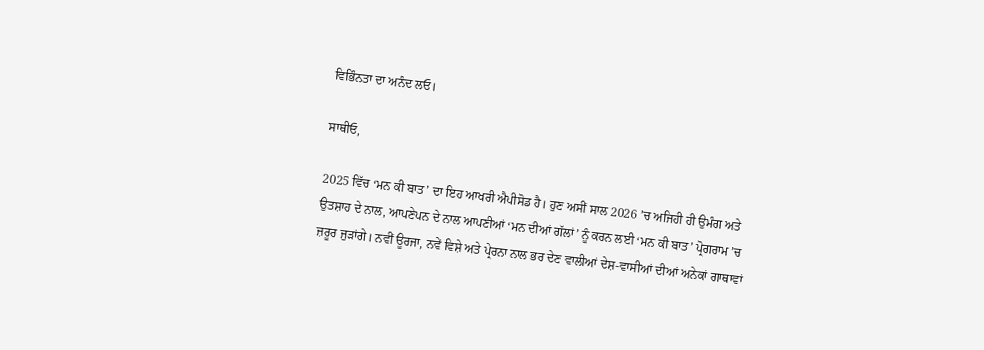ਵਿਭਿੰਨਤਾ ਦਾ ਅਨੰਦ ਲਓ।

ਸਾਥੀਓ,

2025 ਵਿੱਚ ‘ਮਨ ਕੀ ਬਾਤ’ ਦਾ ਇਹ ਆਖਰੀ ਐਪੀਸੋਡ ਹੈ। ਹੁਣ ਅਸੀਂ ਸਾਲ 2026 ’ਚ ਅਜਿਹੀ ਹੀ ਉਮੰਗ ਅਤੇ ਉਤਸ਼ਾਹ ਦੇ ਨਾਲ, ਆਪਣੇਪਨ ਦੇ ਨਾਲ ਆਪਣੀਆਂ ‘ਮਨ ਦੀਆਂ ਗੱਲਾਂ’ ਨੂੰ ਕਰਨ ਲਈ ‘ਮਨ ਕੀ ਬਾਤ’ ਪ੍ਰੋਗਰਾਮ ’ਚ ਜ਼ਰੂਰ ਜੁੜਾਂਗੇ। ਨਵੀਂ ਊਰਜਾ, ਨਵੇਂ ਵਿਸ਼ੇ ਅਤੇ ਪ੍ਰੇਰਨਾ ਨਾਲ ਭਰ ਦੇਣ ਵਾਲੀਆਂ ਦੇਸ਼-ਵਾਸੀਆਂ ਦੀਆਂ ਅਨੇਕਾਂ ਗਾਥਾਵਾਂ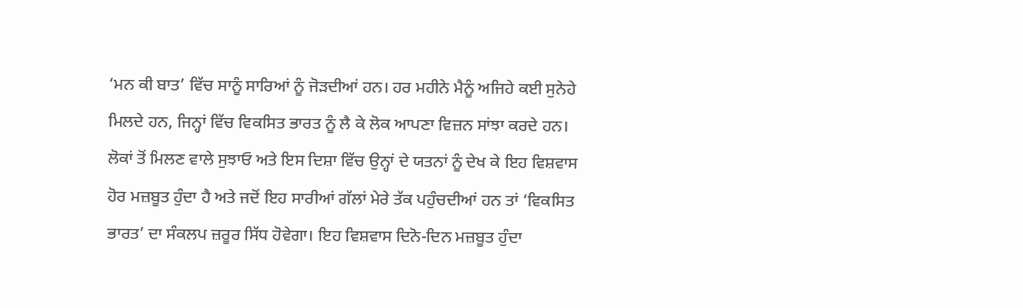‘ਮਨ ਕੀ ਬਾਤ’ ਵਿੱਚ ਸਾਨੂੰ ਸਾਰਿਆਂ ਨੂੰ ਜੋੜਦੀਆਂ ਹਨ। ਹਰ ਮਹੀਨੇ ਮੈਨੂੰ ਅਜਿਹੇ ਕਈ ਸੁਨੇਹੇ ਮਿਲਦੇ ਹਨ, ਜਿਨ੍ਹਾਂ ਵਿੱਚ ਵਿਕਸਿਤ ਭਾਰਤ ਨੂੰ ਲੈ ਕੇ ਲੋਕ ਆਪਣਾ ਵਿਜ਼ਨ ਸਾਂਝਾ ਕਰਦੇ ਹਨ। ਲੋਕਾਂ ਤੋਂ ਮਿਲਣ ਵਾਲੇ ਸੁਝਾਓ ਅਤੇ ਇਸ ਦਿਸ਼ਾ ਵਿੱਚ ਉਨ੍ਹਾਂ ਦੇ ਯਤਨਾਂ ਨੂੰ ਦੇਖ ਕੇ ਇਹ ਵਿਸ਼ਵਾਸ ਹੋਰ ਮਜ਼ਬੂਤ ਹੁੰਦਾ ਹੈ ਅਤੇ ਜਦੋਂ ਇਹ ਸਾਰੀਆਂ ਗੱਲਾਂ ਮੇਰੇ ਤੱਕ ਪਹੁੰਚਦੀਆਂ ਹਨ ਤਾਂ ‘ਵਿਕਸਿਤ ਭਾਰਤ’ ਦਾ ਸੰਕਲਪ ਜ਼ਰੂਰ ਸਿੱਧ ਹੋਵੇਗਾ। ਇਹ ਵਿਸ਼ਵਾਸ ਦਿਨੋ-ਦਿਨ ਮਜ਼ਬੂਤ ਹੁੰਦਾ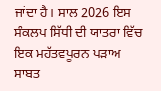ਜਾਂਦਾ ਹੈ। ਸਾਲ 2026 ਇਸ ਸੰਕਲਪ ਸਿੱਧੀ ਦੀ ਯਾਤਰਾ ਵਿੱਚ ਇਕ ਮਹੱਤਵਪੂਰਨ ਪੜਾਅ ਸਾਬਤ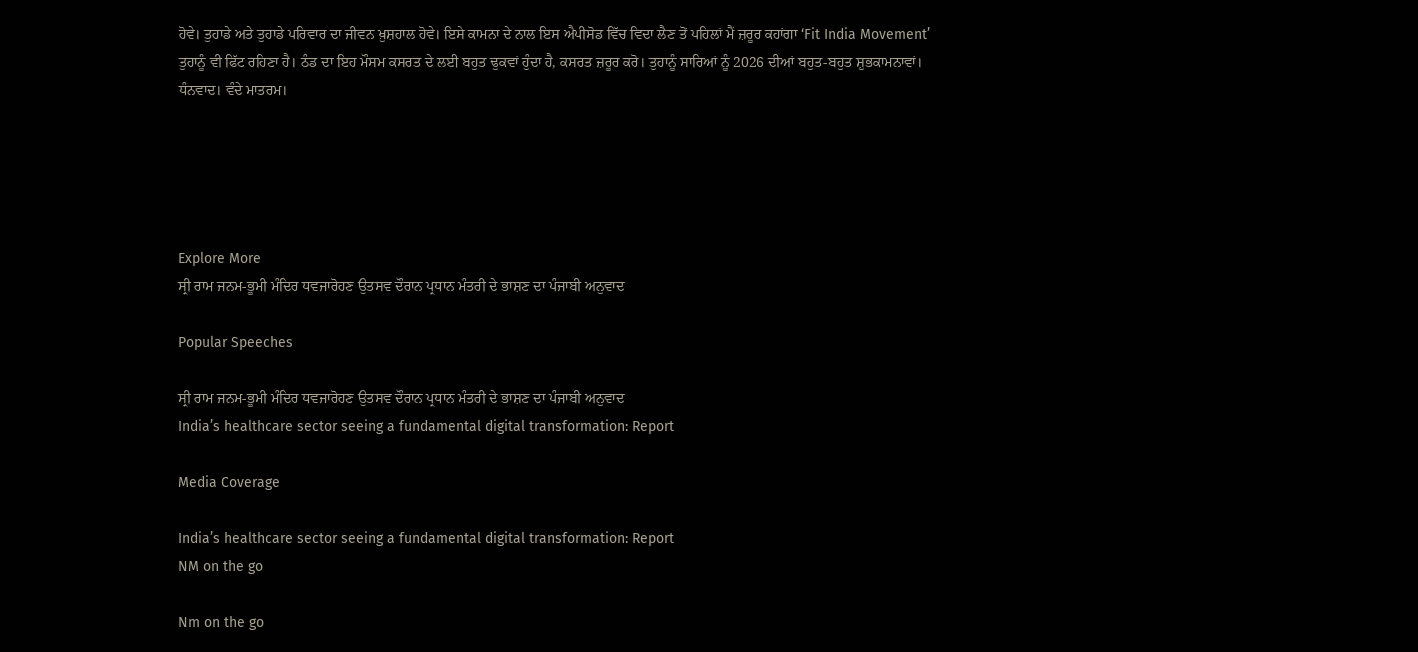ਹੋਵੇ। ਤੁਹਾਡੇ ਅਤੇ ਤੁਹਾਡੇ ਪਰਿਵਾਰ ਦਾ ਜੀਵਨ ਖ਼ੁਸ਼ਹਾਲ ਹੋਵੇ। ਇਸੇ ਕਾਮਨਾ ਦੇ ਨਾਲ ਇਸ ਐਪੀਸੋਡ ਵਿੱਚ ਵਿਦਾ ਲੈਣ ਤੋਂ ਪਹਿਲਾਂ ਮੈਂ ਜ਼ਰੂਰ ਕਹਾਂਗਾ ‘Fit India Movement’ ਤੁਹਾਨੂੰ ਵੀ ਫਿੱਟ ਰਹਿਣਾ ਹੈ। ਠੰਡ ਦਾ ਇਹ ਮੌਸਮ ਕਸਰਤ ਦੇ ਲਈ ਬਹੁਤ ਢੁਕਵਾਂ ਹੁੰਦਾ ਹੈ, ਕਸਰਤ ਜ਼ਰੂਰ ਕਰੋ। ਤੁਹਾਨੂੰ ਸਾਰਿਆਂ ਨੂੰ 2026 ਦੀਆਂ ਬਹੁਤ-ਬਹੁਤ ਸ਼ੁਭਕਾਮਨਾਵਾਂ। ਧੰਨਵਾਦ। ਵੰਦੇ ਮਾਤਰਮ।





Explore More
ਸ੍ਰੀ ਰਾਮ ਜਨਮ-ਭੂਮੀ ਮੰਦਿਰ ਧਵਜਾਰੋਹਣ ਉਤਸਵ ਦੌਰਾਨ ਪ੍ਰਧਾਨ ਮੰਤਰੀ ਦੇ ਭਾਸ਼ਣ ਦਾ ਪੰਜਾਬੀ ਅਨੁਵਾਦ

Popular Speeches

ਸ੍ਰੀ ਰਾਮ ਜਨਮ-ਭੂਮੀ ਮੰਦਿਰ ਧਵਜਾਰੋਹਣ ਉਤਸਵ ਦੌਰਾਨ ਪ੍ਰਧਾਨ ਮੰਤਰੀ ਦੇ ਭਾਸ਼ਣ ਦਾ ਪੰਜਾਬੀ ਅਨੁਵਾਦ
India’s healthcare sector seeing a fundamental digital transformation: Report

Media Coverage

India’s healthcare sector seeing a fundamental digital transformation: Report
NM on the go

Nm on the go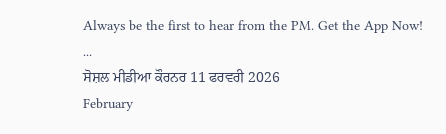Always be the first to hear from the PM. Get the App Now!
...
ਸੋਸ਼ਲ ਮੀਡੀਆ ਕੌਰਨਰ 11 ਫਰਵਰੀ 2026
February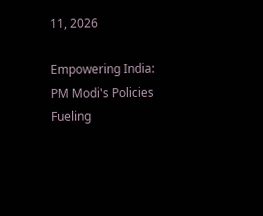11, 2026

Empowering India: PM Modi's Policies Fueling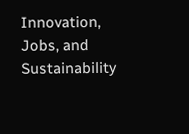Innovation, Jobs, and Sustainability